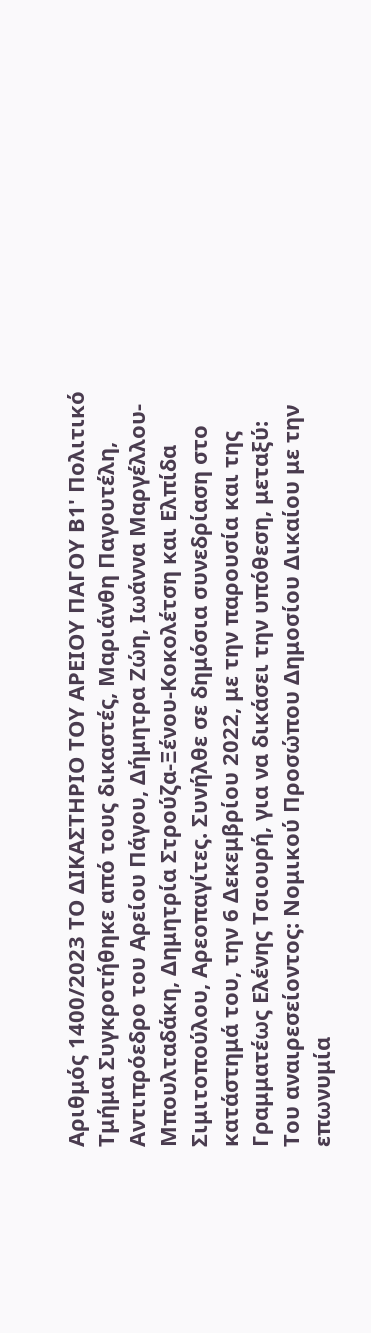Αριθμός 1400/2023 ΤΟ ΔΙΚΑΣΤΗΡΙΟ ΤΟΥ ΑΡΕΙΟΥ ΠΑΓΟΥ Β1' Πολιτικό Τμήμα Συγκροτήθηκε από τους δικαστές, Μαριάνθη Παγουτέλη, Αντιπρόεδρο του Αρείου Πάγου, Δήμητρα Ζώη, Ιωάννα Μαργέλλου-Μπουλταδάκη, Δημητρία Στρούζα-Ξένου-Κοκολέτση και Ελπίδα Σιμιτοπούλου, Αρεοπαγίτες. Συνήλθε σε δημόσια συνεδρίαση στο κατάστημά του, την 6 Δεκεμβρίου 2022, με την παρουσία και της Γραμματέως Ελένης Τσιουρή, για να δικάσει την υπόθεση, μεταξύ: Του αναιρεσείοντος: Νομικού Προσώπου Δημοσίου Δικαίου με την επωνυμία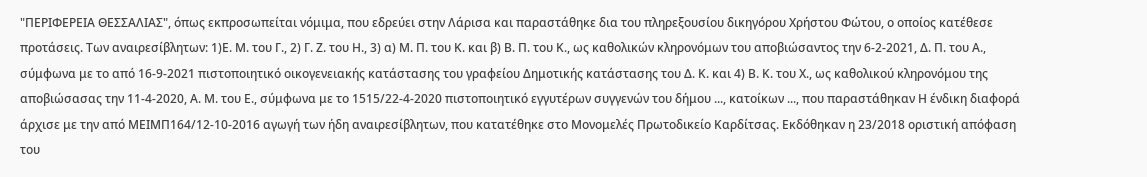"ΠΕΡΙΦΕΡΕΙΑ ΘΕΣΣΑΛΙΑΣ", όπως εκπροσωπείται νόμιμα, που εδρεύει στην Λάρισα και παραστάθηκε δια του πληρεξουσίου δικηγόρου Χρήστου Φώτου, ο οποίος κατέθεσε προτάσεις. Των αναιρεσίβλητων: 1)Ε. Μ. του Γ., 2) Γ. Ζ. του Η., 3) α) Μ. Π. του Κ. και β) Β. Π. του Κ., ως καθολικών κληρονόμων του αποβιώσαντος την 6-2-2021, Δ. Π. του Α., σύμφωνα με το από 16-9-2021 πιστοποιητικό οικογενειακής κατάστασης του γραφείου Δημοτικής κατάστασης του Δ. Κ. και 4) Β. Κ. του Χ., ως καθολικού κληρονόμου της αποβιώσασας την 11-4-2020, Α. Μ. του Ε., σύμφωνα με το 1515/22-4-2020 πιστοποιητικό εγγυτέρων συγγενών του δήμου ..., κατοίκων ..., που παραστάθηκαν Η ένδικη διαφορά άρχισε με την από ΜΕΙΜΠ164/12-10-2016 αγωγή των ήδη αναιρεσίβλητων, που κατατέθηκε στο Μονομελές Πρωτοδικείο Καρδίτσας. Εκδόθηκαν η 23/2018 οριστική απόφαση του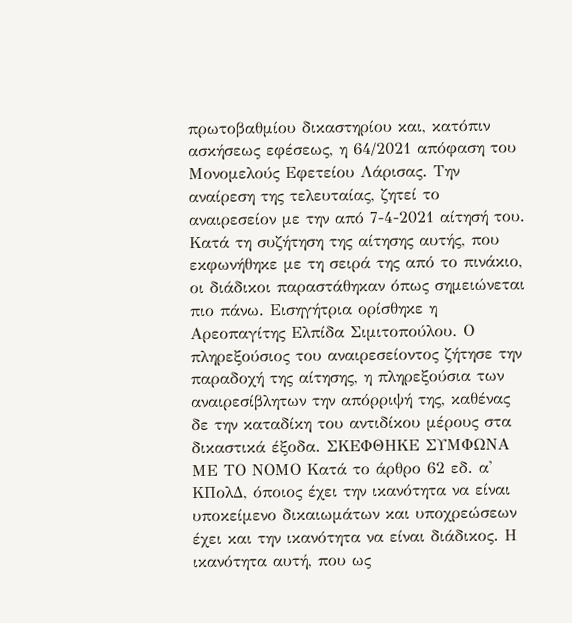πρωτοβαθμίου δικαστηρίου και, κατόπιν ασκήσεως εφέσεως, η 64/2021 απόφαση του Μονομελούς Εφετείου Λάρισας. Την αναίρεση της τελευταίας, ζητεί το αναιρεσείον με την από 7-4-2021 αίτησή του. Κατά τη συζήτηση της αίτησης αυτής, που εκφωνήθηκε με τη σειρά της από το πινάκιο, οι διάδικοι παραστάθηκαν όπως σημειώνεται πιο πάνω. Εισηγήτρια ορίσθηκε η Αρεοπαγίτης Ελπίδα Σιμιτοπούλου. Ο πληρεξούσιος του αναιρεσείοντος ζήτησε την παραδοχή της αίτησης, η πληρεξούσια των αναιρεσίβλητων την απόρριψή της, καθένας δε την καταδίκη του αντιδίκου μέρους στα δικαστικά έξοδα. ΣΚΕΦΘΗΚΕ ΣΥΜΦΩΝΑ ΜΕ ΤΟ ΝΟΜΟ Κατά το άρθρο 62 εδ. α' ΚΠολΔ, όποιος έχει την ικανότητα να είναι υποκείμενο δικαιωμάτων και υποχρεώσεων έχει και την ικανότητα να είναι διάδικος. Η ικανότητα αυτή, που ως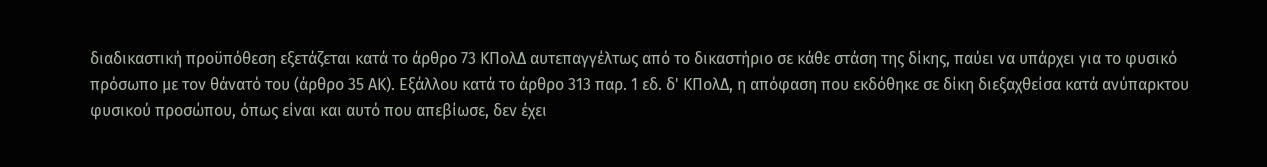διαδικαστική προϋπόθεση εξετάζεται κατά το άρθρο 73 ΚΠολΔ αυτεπαγγέλτως από το δικαστήριο σε κάθε στάση της δίκης, παύει να υπάρχει για το φυσικό πρόσωπο με τον θάνατό του (άρθρο 35 ΑΚ). Εξάλλου κατά το άρθρο 313 παρ. 1 εδ. δ' ΚΠολΔ, η απόφαση που εκδόθηκε σε δίκη διεξαχθείσα κατά ανύπαρκτου φυσικού προσώπου, όπως είναι και αυτό που απεβίωσε, δεν έχει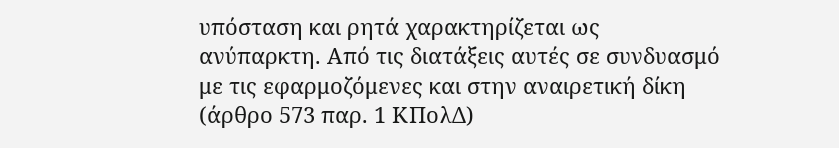υπόσταση και ρητά χαρακτηρίζεται ως ανύπαρκτη. Από τις διατάξεις αυτές σε συνδυασμό με τις εφαρμοζόμενες και στην αναιρετική δίκη (άρθρο 573 παρ. 1 ΚΠολΔ)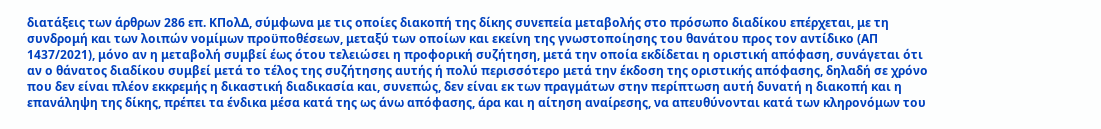διατάξεις των άρθρων 286 επ. ΚΠολΔ, σύμφωνα με τις οποίες διακοπή της δίκης συνεπεία μεταβολής στο πρόσωπο διαδίκου επέρχεται, με τη συνδρομή και των λοιπών νομίμων προϋποθέσεων, μεταξύ των οποίων και εκείνη της γνωστοποίησης του θανάτου προς τον αντίδικο (ΑΠ 1437/2021), μόνο αν η μεταβολή συμβεί έως ότου τελειώσει η προφορική συζήτηση, μετά την οποία εκδίδεται η οριστική απόφαση, συνάγεται ότι αν ο θάνατος διαδίκου συμβεί μετά το τέλος της συζήτησης αυτής ή πολύ περισσότερο μετά την έκδοση της οριστικής απόφασης, δηλαδή σε χρόνο που δεν είναι πλέον εκκρεμής η δικαστική διαδικασία και, συνεπώς, δεν είναι εκ των πραγμάτων στην περίπτωση αυτή δυνατή η διακοπή και η επανάληψη της δίκης, πρέπει τα ένδικα μέσα κατά της ως άνω απόφασης, άρα και η αίτηση αναίρεσης, να απευθύνονται κατά των κληρονόμων του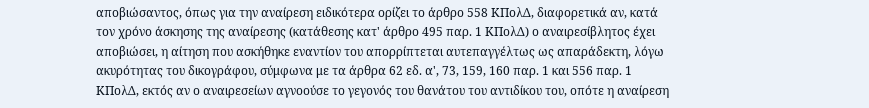αποβιώσαντος, όπως για την αναίρεση ειδικότερα ορίζει το άρθρο 558 ΚΠολΔ, διαφορετικά αν, κατά τον χρόνο άσκησης της αναίρεσης (κατάθεσης κατ' άρθρο 495 παρ. 1 ΚΠολΔ) ο αναιρεσίβλητος έχει αποβιώσει, η αίτηση που ασκήθηκε εναντίον του απορρίπτεται αυτεπαγγέλτως ως απαράδεκτη, λόγω ακυρότητας του δικογράφου, σύμφωνα με τα άρθρα 62 εδ. α', 73, 159, 160 παρ. 1 και 556 παρ. 1 ΚΠολΔ, εκτός αν ο αναιρεσείων αγνοούσε το γεγονός του θανάτου του αντιδίκου του, οπότε η αναίρεση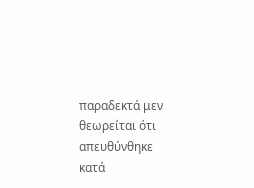παραδεκτά μεν θεωρείται ότι απευθύνθηκε κατά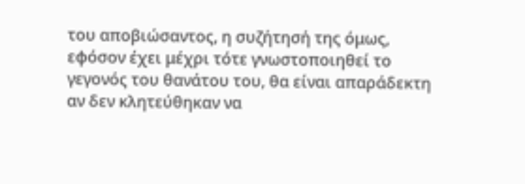του αποβιώσαντος, η συζήτησή της όμως, εφόσον έχει μέχρι τότε γνωστοποιηθεί το γεγονός του θανάτου του, θα είναι απαράδεκτη αν δεν κλητεύθηκαν να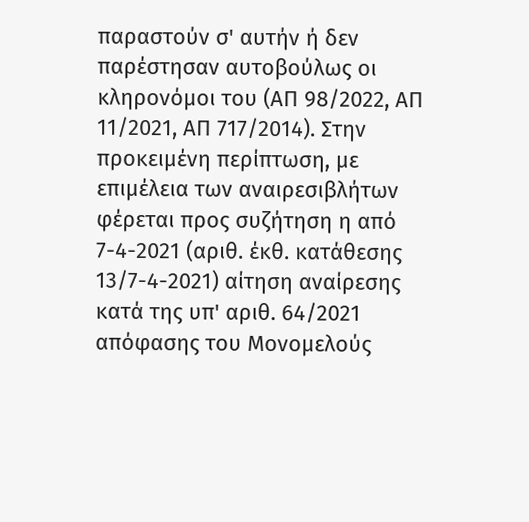παραστούν σ' αυτήν ή δεν παρέστησαν αυτοβούλως οι κληρονόμοι του (ΑΠ 98/2022, ΑΠ 11/2021, ΑΠ 717/2014). Στην προκειμένη περίπτωση, με επιμέλεια των αναιρεσιβλήτων φέρεται προς συζήτηση η από 7-4-2021 (αριθ. έκθ. κατάθεσης 13/7-4-2021) αίτηση αναίρεσης κατά της υπ' αριθ. 64/2021 απόφασης του Μονομελούς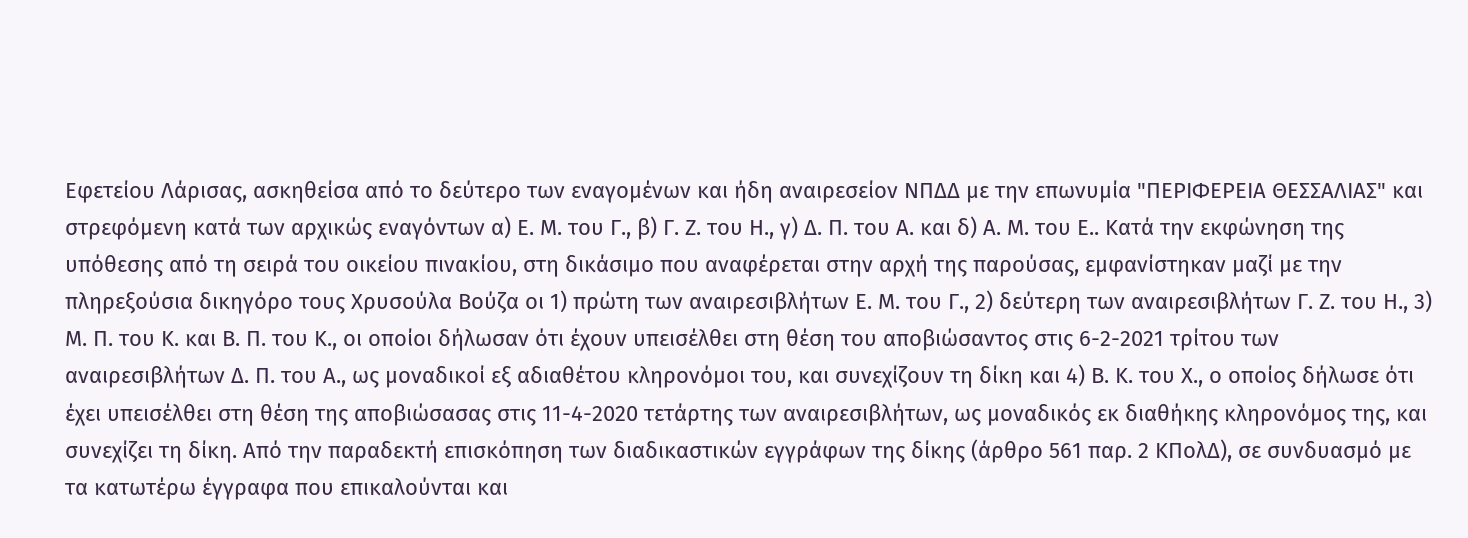Εφετείου Λάρισας, ασκηθείσα από το δεύτερο των εναγομένων και ήδη αναιρεσείον ΝΠΔΔ με την επωνυμία "ΠΕΡΙΦΕΡΕΙΑ ΘΕΣΣΑΛΙΑΣ" και στρεφόμενη κατά των αρχικώς εναγόντων α) Ε. Μ. του Γ., β) Γ. Ζ. του Η., γ) Δ. Π. του Α. και δ) Α. Μ. του Ε.. Κατά την εκφώνηση της υπόθεσης από τη σειρά του οικείου πινακίου, στη δικάσιμο που αναφέρεται στην αρχή της παρούσας, εμφανίστηκαν μαζί με την πληρεξούσια δικηγόρο τους Χρυσούλα Βούζα οι 1) πρώτη των αναιρεσιβλήτων Ε. Μ. του Γ., 2) δεύτερη των αναιρεσιβλήτων Γ. Ζ. του Η., 3) Μ. Π. του Κ. και Β. Π. του Κ., οι οποίοι δήλωσαν ότι έχουν υπεισέλθει στη θέση του αποβιώσαντος στις 6-2-2021 τρίτου των αναιρεσιβλήτων Δ. Π. του Α., ως μοναδικοί εξ αδιαθέτου κληρονόμοι του, και συνεχίζουν τη δίκη και 4) Β. Κ. του Χ., ο οποίος δήλωσε ότι έχει υπεισέλθει στη θέση της αποβιώσασας στις 11-4-2020 τετάρτης των αναιρεσιβλήτων, ως μοναδικός εκ διαθήκης κληρονόμος της, και συνεχίζει τη δίκη. Από την παραδεκτή επισκόπηση των διαδικαστικών εγγράφων της δίκης (άρθρο 561 παρ. 2 ΚΠολΔ), σε συνδυασμό με τα κατωτέρω έγγραφα που επικαλούνται και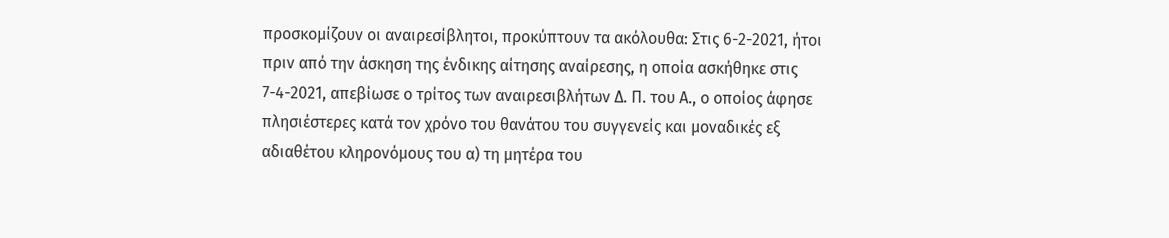προσκομίζουν οι αναιρεσίβλητοι, προκύπτουν τα ακόλουθα: Στις 6-2-2021, ήτοι πριν από την άσκηση της ένδικης αίτησης αναίρεσης, η οποία ασκήθηκε στις 7-4-2021, απεβίωσε ο τρίτος των αναιρεσιβλήτων Δ. Π. του Α., ο οποίος άφησε πλησιέστερες κατά τον χρόνο του θανάτου του συγγενείς και μοναδικές εξ αδιαθέτου κληρονόμους του α) τη μητέρα του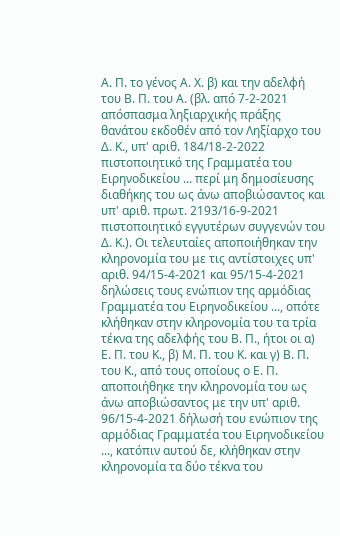Α. Π. το γένος Α. Χ. β) και την αδελφή του Β. Π. του Α. (βλ. από 7-2-2021 απόσπασμα ληξιαρχικής πράξης θανάτου εκδοθέν από τον Ληξίαρχο του Δ. Κ., υπ' αριθ. 184/18-2-2022 πιστοποιητικό της Γραμματέα του Ειρηνοδικείου ... περί μη δημοσίευσης διαθήκης του ως άνω αποβιώσαντος και υπ' αριθ. πρωτ. 2193/16-9-2021 πιστοποιητικό εγγυτέρων συγγενών του Δ. Κ.). Οι τελευταίες αποποιήθηκαν την κληρονομία του με τις αντίστοιχες υπ' αριθ. 94/15-4-2021 και 95/15-4-2021 δηλώσεις τους ενώπιον της αρμόδιας Γραμματέα του Ειρηνοδικείου ..., οπότε κλήθηκαν στην κληρονομία του τα τρία τέκνα της αδελφής του Β. Π., ήτοι οι α) Ε. Π. του Κ., β) Μ. Π. του Κ. και γ) Β. Π. του Κ., από τους οποίους ο Ε. Π. αποποιήθηκε την κληρονομία του ως άνω αποβιώσαντος με την υπ' αριθ. 96/15-4-2021 δήλωσή του ενώπιον της αρμόδιας Γραμματέα του Ειρηνοδικείου ..., κατόπιν αυτού δε, κλήθηκαν στην κληρονομία τα δύο τέκνα του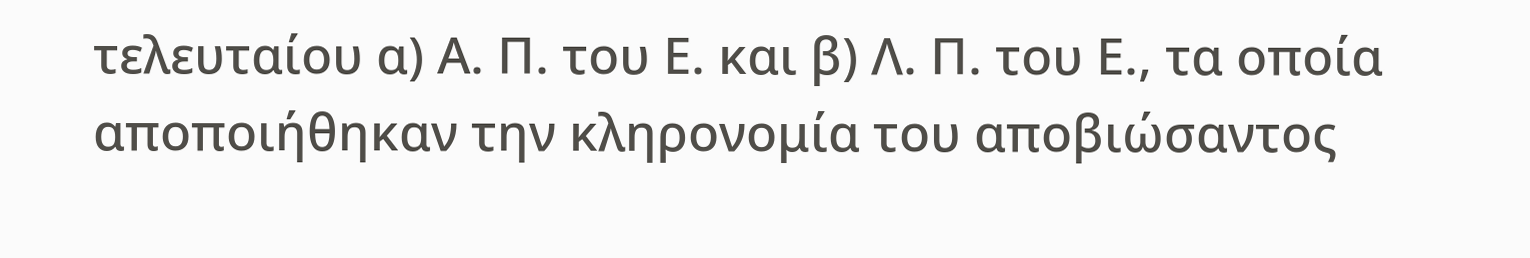τελευταίου α) Α. Π. του Ε. και β) Λ. Π. του Ε., τα οποία αποποιήθηκαν την κληρονομία του αποβιώσαντος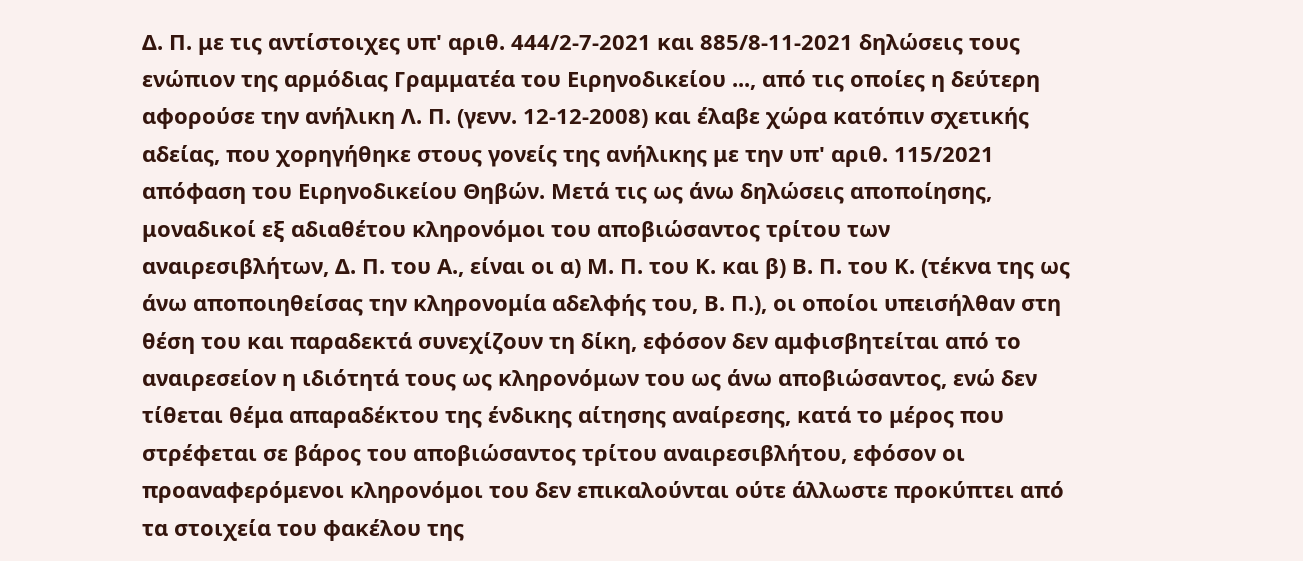Δ. Π. με τις αντίστοιχες υπ' αριθ. 444/2-7-2021 και 885/8-11-2021 δηλώσεις τους ενώπιον της αρμόδιας Γραμματέα του Ειρηνοδικείου ..., από τις οποίες η δεύτερη αφορούσε την ανήλικη Λ. Π. (γενν. 12-12-2008) και έλαβε χώρα κατόπιν σχετικής αδείας, που χορηγήθηκε στους γονείς της ανήλικης με την υπ' αριθ. 115/2021 απόφαση του Ειρηνοδικείου Θηβών. Μετά τις ως άνω δηλώσεις αποποίησης, μοναδικοί εξ αδιαθέτου κληρονόμοι του αποβιώσαντος τρίτου των αναιρεσιβλήτων, Δ. Π. του Α., είναι οι α) Μ. Π. του Κ. και β) Β. Π. του Κ. (τέκνα της ως άνω αποποιηθείσας την κληρονομία αδελφής του, Β. Π.), οι οποίοι υπεισήλθαν στη θέση του και παραδεκτά συνεχίζουν τη δίκη, εφόσον δεν αμφισβητείται από το αναιρεσείον η ιδιότητά τους ως κληρονόμων του ως άνω αποβιώσαντος, ενώ δεν τίθεται θέμα απαραδέκτου της ένδικης αίτησης αναίρεσης, κατά το μέρος που στρέφεται σε βάρος του αποβιώσαντος τρίτου αναιρεσιβλήτου, εφόσον οι προαναφερόμενοι κληρονόμοι του δεν επικαλούνται ούτε άλλωστε προκύπτει από τα στοιχεία του φακέλου της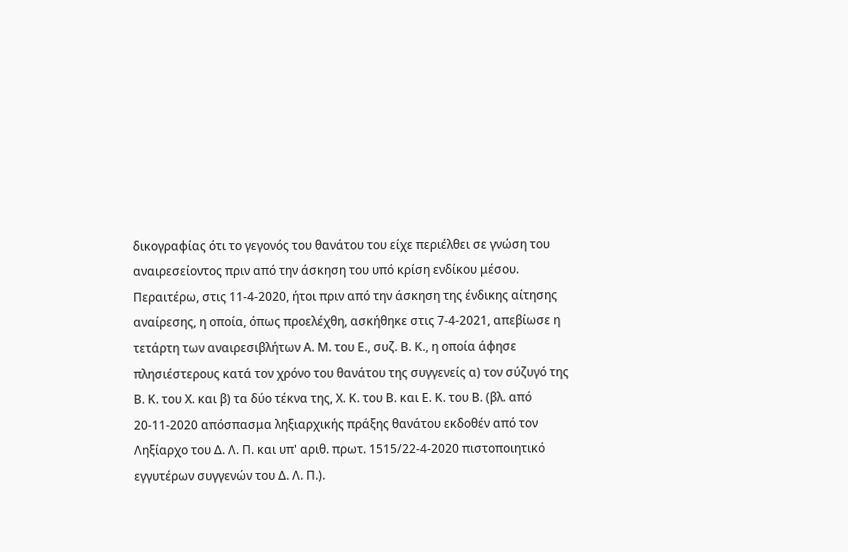δικογραφίας ότι το γεγονός του θανάτου του είχε περιέλθει σε γνώση του αναιρεσείοντος πριν από την άσκηση του υπό κρίση ενδίκου μέσου. Περαιτέρω, στις 11-4-2020, ήτοι πριν από την άσκηση της ένδικης αίτησης αναίρεσης, η οποία, όπως προελέχθη, ασκήθηκε στις 7-4-2021, απεβίωσε η τετάρτη των αναιρεσιβλήτων Α. Μ. του Ε., συζ. Β. Κ., η οποία άφησε πλησιέστερους κατά τον χρόνο του θανάτου της συγγενείς α) τον σύζυγό της Β. Κ. του Χ. και β) τα δύο τέκνα της, Χ. Κ. του Β. και Ε. Κ. του Β. (βλ. από 20-11-2020 απόσπασμα ληξιαρχικής πράξης θανάτου εκδοθέν από τον Ληξίαρχο του Δ. Λ. Π. και υπ' αριθ. πρωτ. 1515/22-4-2020 πιστοποιητικό εγγυτέρων συγγενών του Δ. Λ. Π.).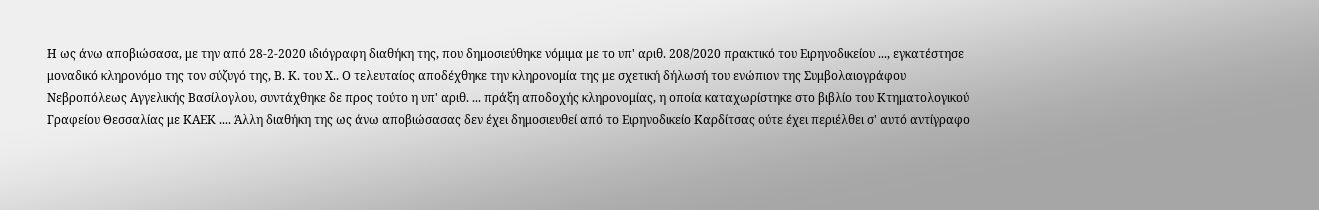Η ως άνω αποβιώσασα, με την από 28-2-2020 ιδιόγραφη διαθήκη της, που δημοσιεύθηκε νόμιμα με το υπ' αριθ. 208/2020 πρακτικό του Ειρηνοδικείου ..., εγκατέστησε μοναδικό κληρονόμο της τον σύζυγό της, Β. Κ. του Χ.. Ο τελευταίος αποδέχθηκε την κληρονομία της με σχετική δήλωσή του ενώπιον της Συμβολαιογράφου Νεβροπόλεως Αγγελικής Βασίλογλου, συντάχθηκε δε προς τούτο η υπ' αριθ. ... πράξη αποδοχής κληρονομίας, η οποία καταχωρίστηκε στο βιβλίο του Κτηματολογικού Γραφείου Θεσσαλίας με ΚΑΕΚ .... Άλλη διαθήκη της ως άνω αποβιώσασας δεν έχει δημοσιευθεί από το Ειρηνοδικείο Καρδίτσας ούτε έχει περιέλθει σ' αυτό αντίγραφο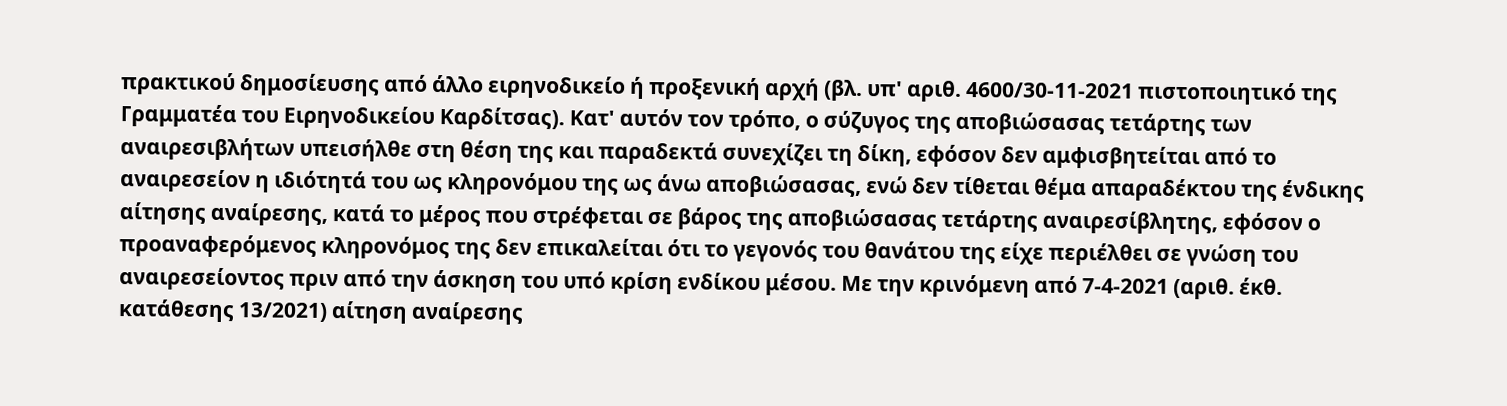πρακτικού δημοσίευσης από άλλο ειρηνοδικείο ή προξενική αρχή (βλ. υπ' αριθ. 4600/30-11-2021 πιστοποιητικό της Γραμματέα του Ειρηνοδικείου Καρδίτσας). Κατ' αυτόν τον τρόπο, ο σύζυγος της αποβιώσασας τετάρτης των αναιρεσιβλήτων υπεισήλθε στη θέση της και παραδεκτά συνεχίζει τη δίκη, εφόσον δεν αμφισβητείται από το αναιρεσείον η ιδιότητά του ως κληρονόμου της ως άνω αποβιώσασας, ενώ δεν τίθεται θέμα απαραδέκτου της ένδικης αίτησης αναίρεσης, κατά το μέρος που στρέφεται σε βάρος της αποβιώσασας τετάρτης αναιρεσίβλητης, εφόσον ο προαναφερόμενος κληρονόμος της δεν επικαλείται ότι το γεγονός του θανάτου της είχε περιέλθει σε γνώση του αναιρεσείοντος πριν από την άσκηση του υπό κρίση ενδίκου μέσου. Με την κρινόμενη από 7-4-2021 (αριθ. έκθ. κατάθεσης 13/2021) αίτηση αναίρεσης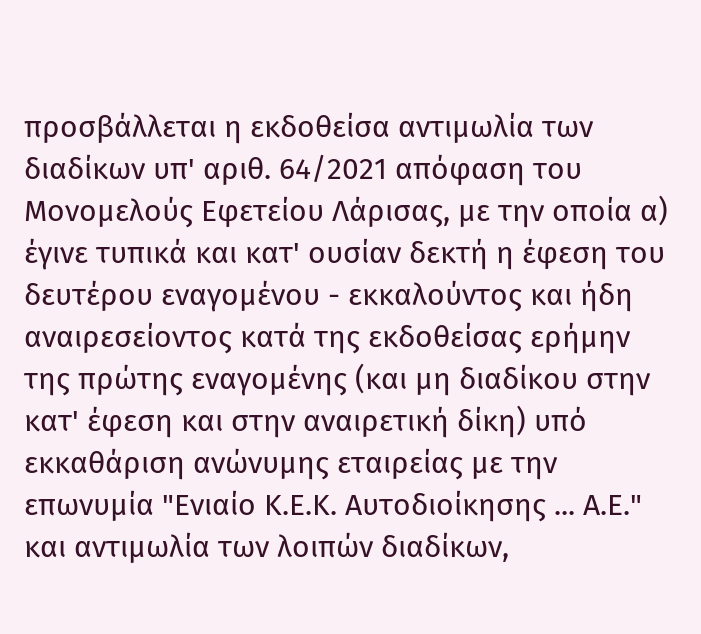προσβάλλεται η εκδοθείσα αντιμωλία των διαδίκων υπ' αριθ. 64/2021 απόφαση του Μονομελούς Εφετείου Λάρισας, με την οποία α) έγινε τυπικά και κατ' ουσίαν δεκτή η έφεση του δευτέρου εναγομένου - εκκαλούντος και ήδη αναιρεσείοντος κατά της εκδοθείσας ερήμην της πρώτης εναγομένης (και μη διαδίκου στην κατ' έφεση και στην αναιρετική δίκη) υπό εκκαθάριση ανώνυμης εταιρείας με την επωνυμία "Ενιαίο Κ.Ε.Κ. Αυτοδιοίκησης ... Α.Ε." και αντιμωλία των λοιπών διαδίκων,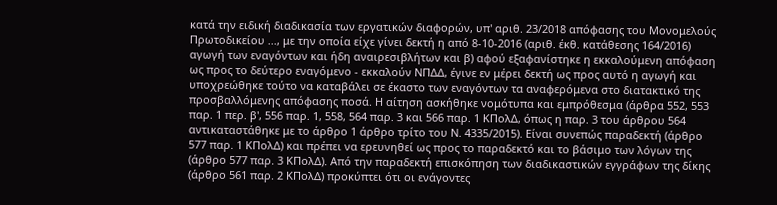κατά την ειδική διαδικασία των εργατικών διαφορών, υπ' αριθ. 23/2018 απόφασης του Μονομελούς Πρωτοδικείου ..., με την οποία είχε γίνει δεκτή η από 8-10-2016 (αριθ. έκθ. κατάθεσης 164/2016) αγωγή των εναγόντων και ήδη αναιρεσιβλήτων και β) αφού εξαφανίστηκε η εκκαλούμενη απόφαση ως προς το δεύτερο εναγόμενο - εκκαλούν ΝΠΔΔ, έγινε εν μέρει δεκτή ως προς αυτό η αγωγή και υποχρεώθηκε τούτο να καταβάλει σε έκαστο των εναγόντων τα αναφερόμενα στο διατακτικό της προσβαλλόμενης απόφασης ποσά. Η αίτηση ασκήθηκε νομότυπα και εμπρόθεσμα (άρθρα 552, 553 παρ. 1 περ. β', 556 παρ. 1, 558, 564 παρ. 3 και 566 παρ. 1 ΚΠολΔ, όπως η παρ. 3 του άρθρου 564 αντικαταστάθηκε με το άρθρο 1 άρθρο τρίτο του Ν. 4335/2015). Είναι συνεπώς παραδεκτή (άρθρο 577 παρ. 1 ΚΠολΔ) και πρέπει να ερευνηθεί ως προς το παραδεκτό και το βάσιμο των λόγων της (άρθρο 577 παρ. 3 ΚΠολΔ). Από την παραδεκτή επισκόπηση των διαδικαστικών εγγράφων της δίκης (άρθρο 561 παρ. 2 ΚΠολΔ) προκύπτει ότι οι ενάγοντες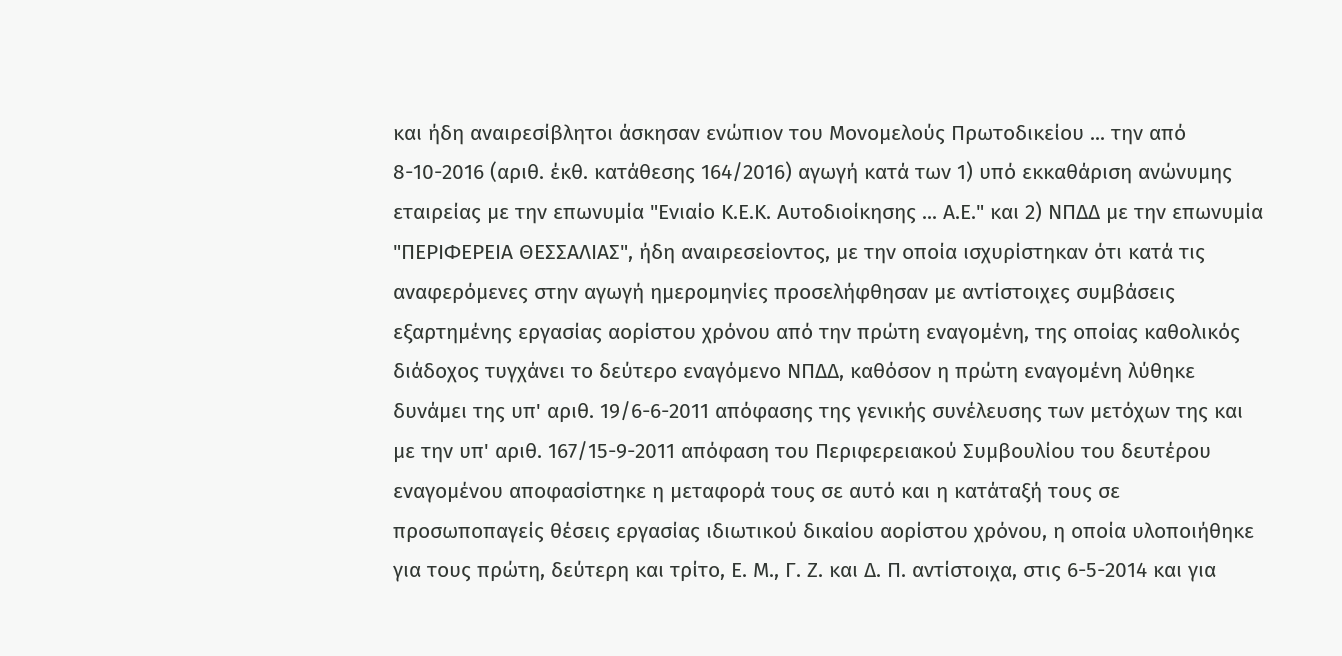και ήδη αναιρεσίβλητοι άσκησαν ενώπιον του Μονομελούς Πρωτοδικείου ... την από 8-10-2016 (αριθ. έκθ. κατάθεσης 164/2016) αγωγή κατά των 1) υπό εκκαθάριση ανώνυμης εταιρείας με την επωνυμία "Ενιαίο Κ.Ε.Κ. Αυτοδιοίκησης ... Α.Ε." και 2) ΝΠΔΔ με την επωνυμία "ΠΕΡΙΦΕΡΕΙΑ ΘΕΣΣΑΛΙΑΣ", ήδη αναιρεσείοντος, με την οποία ισχυρίστηκαν ότι κατά τις αναφερόμενες στην αγωγή ημερομηνίες προσελήφθησαν με αντίστοιχες συμβάσεις εξαρτημένης εργασίας αορίστου χρόνου από την πρώτη εναγομένη, της οποίας καθολικός διάδοχος τυγχάνει το δεύτερο εναγόμενο ΝΠΔΔ, καθόσον η πρώτη εναγομένη λύθηκε δυνάμει της υπ' αριθ. 19/6-6-2011 απόφασης της γενικής συνέλευσης των μετόχων της και με την υπ' αριθ. 167/15-9-2011 απόφαση του Περιφερειακού Συμβουλίου του δευτέρου εναγομένου αποφασίστηκε η μεταφορά τους σε αυτό και η κατάταξή τους σε προσωποπαγείς θέσεις εργασίας ιδιωτικού δικαίου αορίστου χρόνου, η οποία υλοποιήθηκε για τους πρώτη, δεύτερη και τρίτο, Ε. Μ., Γ. Ζ. και Δ. Π. αντίστοιχα, στις 6-5-2014 και για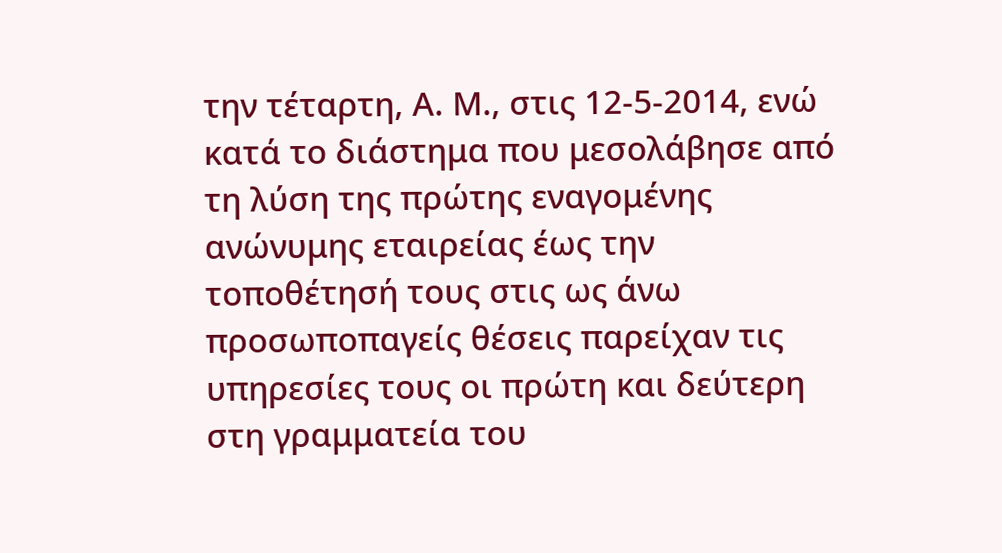την τέταρτη, Α. Μ., στις 12-5-2014, ενώ κατά το διάστημα που μεσολάβησε από τη λύση της πρώτης εναγομένης ανώνυμης εταιρείας έως την τοποθέτησή τους στις ως άνω προσωποπαγείς θέσεις παρείχαν τις υπηρεσίες τους οι πρώτη και δεύτερη στη γραμματεία του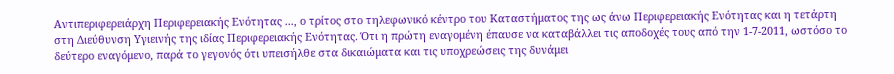Αντιπεριφερειάρχη Περιφερειακής Ενότητας ..., ο τρίτος στο τηλεφωνικό κέντρο του Καταστήματος της ως άνω Περιφερειακής Ενότητας και η τετάρτη στη Διεύθυνση Υγιεινής της ιδίας Περιφερειακής Ενότητας. Ότι η πρώτη εναγομένη έπαυσε να καταβάλλει τις αποδοχές τους από την 1-7-2011, ωστόσο το δεύτερο εναγόμενο, παρά το γεγονός ότι υπεισήλθε στα δικαιώματα και τις υποχρεώσεις της δυνάμει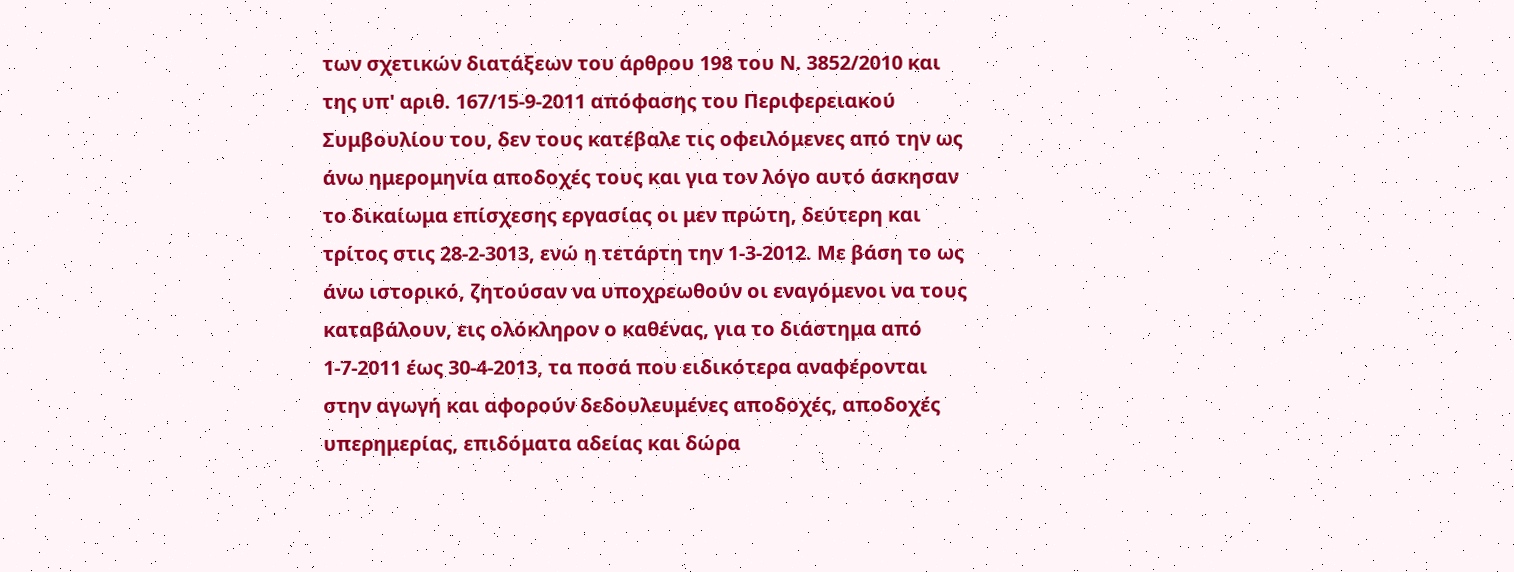των σχετικών διατάξεων του άρθρου 198 του Ν. 3852/2010 και της υπ' αριθ. 167/15-9-2011 απόφασης του Περιφερειακού Συμβουλίου του, δεν τους κατέβαλε τις οφειλόμενες από την ως άνω ημερομηνία αποδοχές τους και για τον λόγο αυτό άσκησαν το δικαίωμα επίσχεσης εργασίας οι μεν πρώτη, δεύτερη και τρίτος στις 28-2-3013, ενώ η τετάρτη την 1-3-2012. Με βάση το ως άνω ιστορικό, ζητούσαν να υποχρεωθούν οι εναγόμενοι να τους καταβάλουν, εις ολόκληρον ο καθένας, για το διάστημα από 1-7-2011 έως 30-4-2013, τα ποσά που ειδικότερα αναφέρονται στην αγωγή και αφορούν δεδουλευμένες αποδοχές, αποδοχές υπερημερίας, επιδόματα αδείας και δώρα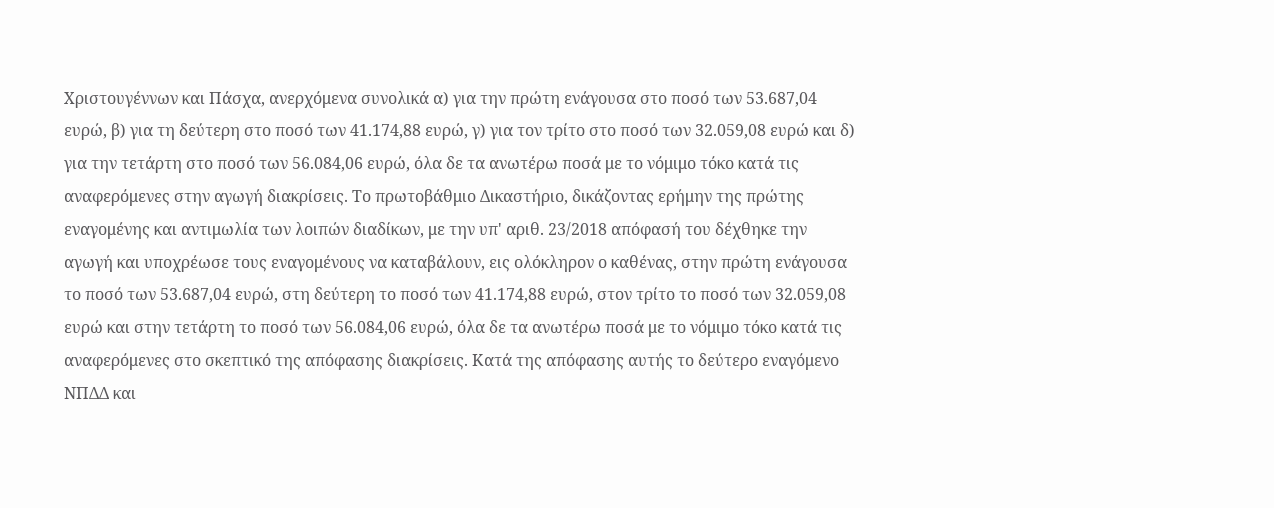Χριστουγέννων και Πάσχα, ανερχόμενα συνολικά α) για την πρώτη ενάγουσα στο ποσό των 53.687,04 ευρώ, β) για τη δεύτερη στο ποσό των 41.174,88 ευρώ, γ) για τον τρίτο στο ποσό των 32.059,08 ευρώ και δ) για την τετάρτη στο ποσό των 56.084,06 ευρώ, όλα δε τα ανωτέρω ποσά με το νόμιμο τόκο κατά τις αναφερόμενες στην αγωγή διακρίσεις. Το πρωτοβάθμιο Δικαστήριο, δικάζοντας ερήμην της πρώτης εναγομένης και αντιμωλία των λοιπών διαδίκων, με την υπ' αριθ. 23/2018 απόφασή του δέχθηκε την αγωγή και υποχρέωσε τους εναγομένους να καταβάλουν, εις ολόκληρον ο καθένας, στην πρώτη ενάγουσα το ποσό των 53.687,04 ευρώ, στη δεύτερη το ποσό των 41.174,88 ευρώ, στον τρίτο το ποσό των 32.059,08 ευρώ και στην τετάρτη το ποσό των 56.084,06 ευρώ, όλα δε τα ανωτέρω ποσά με το νόμιμο τόκο κατά τις αναφερόμενες στο σκεπτικό της απόφασης διακρίσεις. Κατά της απόφασης αυτής το δεύτερο εναγόμενο ΝΠΔΔ και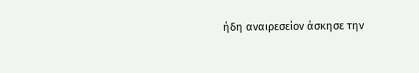ήδη αναιρεσείον άσκησε την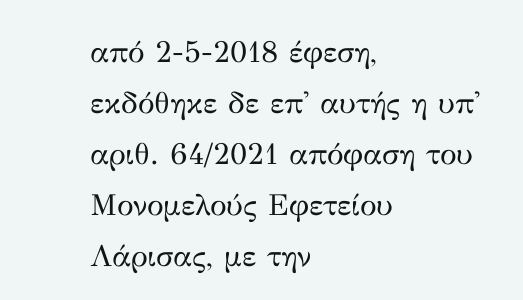από 2-5-2018 έφεση, εκδόθηκε δε επ' αυτής η υπ' αριθ. 64/2021 απόφαση του Μονομελούς Εφετείου Λάρισας, με την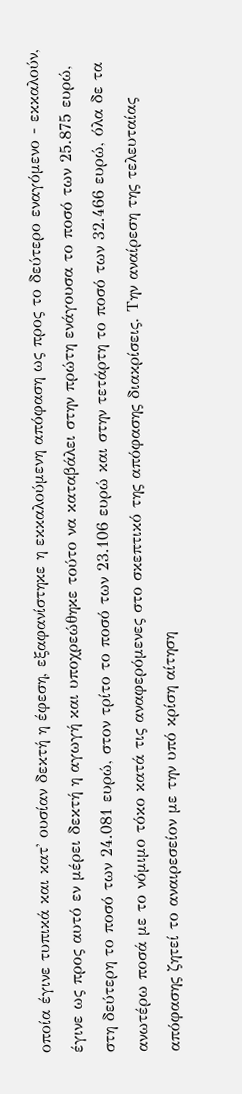οποία έγινε τυπικά και κατ' ουσίαν δεκτή η έφεση, εξαφανίστηκε η εκκαλούμενη απόφαση ως προς το δεύτερο εναγόμενο - εκκαλούν, έγινε ως προς αυτό εν μέρει δεκτή η αγωγή και υποχρεώθηκε τούτο να καταβάλει στην πρώτη ενάγουσα το ποσό των 25.875 ευρώ, στη δεύτερη το ποσό των 24.081 ευρώ, στον τρίτο το ποσό των 23.106 ευρώ και στην τετάρτη το ποσό των 32.466 ευρώ, όλα δε τα ανωτέρω ποσά με το νόμιμο τόκο κατά τις αναφερόμενες στο σκεπτικό της απόφασης διακρίσεις. Την αναίρεση της τελευταίας απόφασης ζητεί το αναιρεσείον με την υπό κρίση αίτηση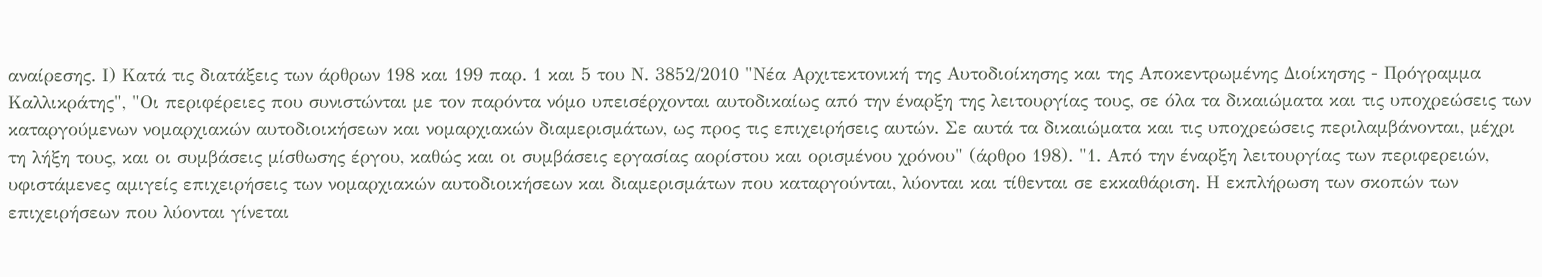αναίρεσης. Ι) Κατά τις διατάξεις των άρθρων 198 και 199 παρ. 1 και 5 του Ν. 3852/2010 "Νέα Αρχιτεκτονική της Αυτοδιοίκησης και της Αποκεντρωμένης Διοίκησης - Πρόγραμμα Καλλικράτης", "Οι περιφέρειες που συνιστώνται με τον παρόντα νόμο υπεισέρχονται αυτοδικαίως από την έναρξη της λειτουργίας τους, σε όλα τα δικαιώματα και τις υποχρεώσεις των καταργούμενων νομαρχιακών αυτοδιοικήσεων και νομαρχιακών διαμερισμάτων, ως προς τις επιχειρήσεις αυτών. Σε αυτά τα δικαιώματα και τις υποχρεώσεις περιλαμβάνονται, μέχρι τη λήξη τους, και οι συμβάσεις μίσθωσης έργου, καθώς και οι συμβάσεις εργασίας αορίστου και ορισμένου χρόνου" (άρθρο 198). "1. Από την έναρξη λειτουργίας των περιφερειών, υφιστάμενες αμιγείς επιχειρήσεις των νομαρχιακών αυτοδιοικήσεων και διαμερισμάτων που καταργούνται, λύονται και τίθενται σε εκκαθάριση. Η εκπλήρωση των σκοπών των επιχειρήσεων που λύονται γίνεται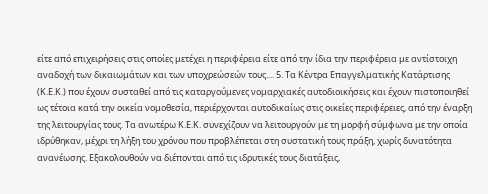είτε από επιχειρήσεις στις οποίες μετέχει η περιφέρεια είτε από την ίδια την περιφέρεια με αντίστοιχη αναδοχή των δικαιωμάτων και των υποχρεώσεών τους.... 5. Τα Κέντρα Επαγγελματικής Κατάρτισης (Κ.Ε.Κ.) που έχουν συσταθεί από τις καταργούμενες νομαρχιακές αυτοδιοικήσεις και έχουν πιστοποιηθεί ως τέτοια κατά την οικεία νομοθεσία, περιέρχονται αυτοδικαίως στις οικείες περιφέρειες, από την έναρξη της λειτουργίας τους. Τα ανωτέρω Κ.Ε.Κ. συνεχίζουν να λειτουργούν με τη μορφή σύμφωνα με την οποία ιδρύθηκαν, μέχρι τη λήξη του χρόνου που προβλέπεται στη συστατική τους πράξη, χωρίς δυνατότητα ανανέωσης. Εξακολουθούν να διέπονται από τις ιδρυτικές τους διατάξεις,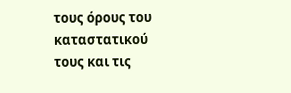τους όρους του καταστατικού τους και τις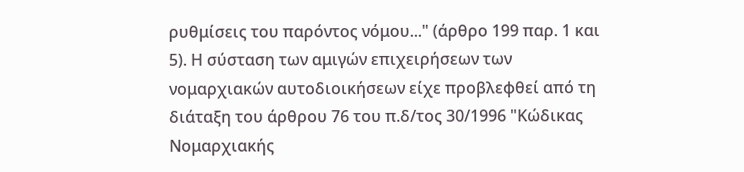ρυθμίσεις του παρόντος νόμου..." (άρθρο 199 παρ. 1 και 5). Η σύσταση των αμιγών επιχειρήσεων των νομαρχιακών αυτοδιοικήσεων είχε προβλεφθεί από τη διάταξη του άρθρου 76 του π.δ/τος 30/1996 "Κώδικας Νομαρχιακής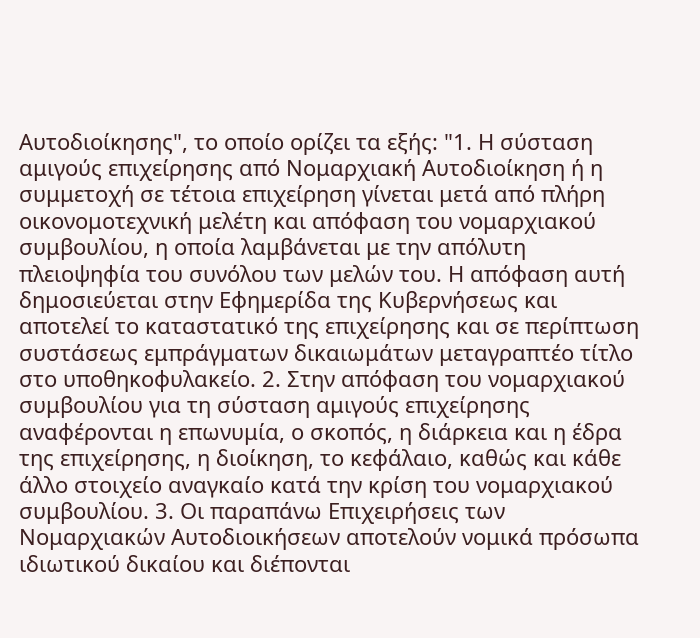Αυτοδιοίκησης", το οποίο ορίζει τα εξής: "1. Η σύσταση αμιγούς επιχείρησης από Νομαρχιακή Αυτοδιοίκηση ή η συμμετοχή σε τέτοια επιχείρηση γίνεται μετά από πλήρη οικονομοτεχνική μελέτη και απόφαση του νομαρχιακού συμβουλίου, η οποία λαμβάνεται με την απόλυτη πλειοψηφία του συνόλου των μελών του. Η απόφαση αυτή δημοσιεύεται στην Εφημερίδα της Κυβερνήσεως και αποτελεί το καταστατικό της επιχείρησης και σε περίπτωση συστάσεως εμπράγματων δικαιωμάτων μεταγραπτέο τίτλο στο υποθηκοφυλακείο. 2. Στην απόφαση του νομαρχιακού συμβουλίου για τη σύσταση αμιγούς επιχείρησης αναφέρονται η επωνυμία, ο σκοπός, η διάρκεια και η έδρα της επιχείρησης, η διοίκηση, το κεφάλαιο, καθώς και κάθε άλλο στοιχείο αναγκαίο κατά την κρίση του νομαρχιακού συμβουλίου. 3. Οι παραπάνω Επιχειρήσεις των Νομαρχιακών Αυτοδιοικήσεων αποτελούν νομικά πρόσωπα ιδιωτικού δικαίου και διέπονται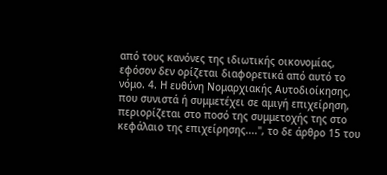από τους κανόνες της ιδιωτικής οικονομίας, εφόσον δεν ορίζεται διαφορετικά από αυτό το νόμο. 4. Η ευθύνη Νομαρχιακής Αυτοδιοίκησης, που συνιστά ή συμμετέχει σε αμιγή επιχείρηση, περιορίζεται στο ποσό της συμμετοχής της στο κεφάλαιο της επιχείρησης....", το δε άρθρο 15 του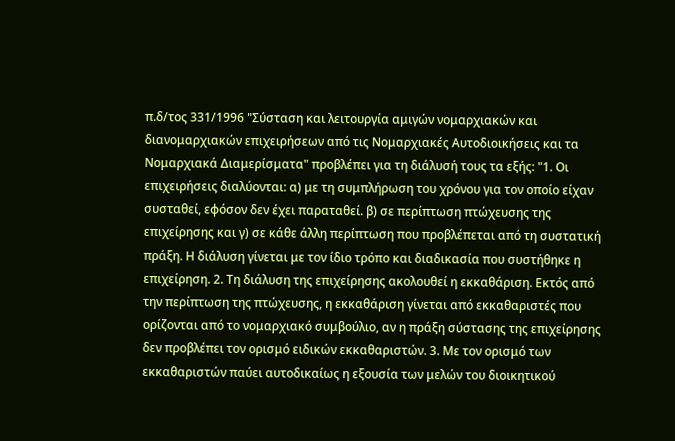π.δ/τος 331/1996 "Σύσταση και λειτουργία αμιγών νομαρχιακών και διανομαρχιακών επιχειρήσεων από τις Νομαρχιακές Αυτοδιοικήσεις και τα Νομαρχιακά Διαμερίσματα" προβλέπει για τη διάλυσή τους τα εξής: "1. Οι επιχειρήσεις διαλύονται: α) με τη συμπλήρωση του χρόνου για τον οποίο είχαν συσταθεί, εφόσον δεν έχει παραταθεί. β) σε περίπτωση πτώχευσης της επιχείρησης και γ) σε κάθε άλλη περίπτωση που προβλέπεται από τη συστατική πράξη. Η διάλυση γίνεται με τον ίδιο τρόπο και διαδικασία που συστήθηκε η επιχείρηση. 2. Τη διάλυση της επιχείρησης ακολουθεί η εκκαθάριση. Εκτός από την περίπτωση της πτώχευσης, η εκκαθάριση γίνεται από εκκαθαριστές που ορίζονται από το νομαρχιακό συμβούλιο, αν η πράξη σύστασης της επιχείρησης δεν προβλέπει τον ορισμό ειδικών εκκαθαριστών. 3. Με τον ορισμό των εκκαθαριστών παύει αυτοδικαίως η εξουσία των μελών του διοικητικού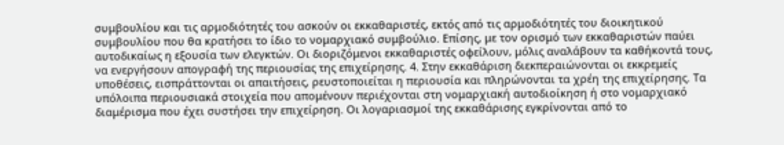συμβουλίου και τις αρμοδιότητές του ασκούν οι εκκαθαριστές, εκτός από τις αρμοδιότητές του διοικητικού συμβουλίου που θα κρατήσει το ίδιο το νομαρχιακό συμβούλιο. Επίσης, με τον ορισμό των εκκαθαριστών παύει αυτοδικαίως η εξουσία των ελεγκτών. Οι διοριζόμενοι εκκαθαριστές οφείλουν, μόλις αναλάβουν τα καθήκοντά τους, να ενεργήσουν απογραφή της περιουσίας της επιχείρησης. 4. Στην εκκαθάριση διεκπεραιώνονται οι εκκρεμείς υποθέσεις, εισπράττονται οι απαιτήσεις, ρευστοποιείται η περιουσία και πληρώνονται τα χρέη της επιχείρησης. Τα υπόλοιπα περιουσιακά στοιχεία που απομένουν περιέχονται στη νομαρχιακή αυτοδιοίκηση ή στο νομαρχιακό διαμέρισμα που έχει συστήσει την επιχείρηση. Οι λογαριασμοί της εκκαθάρισης εγκρίνονται από το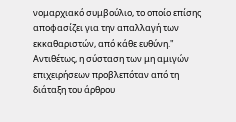νομαρχιακό συμβούλιο, το οποίο επίσης αποφασίζει για την απαλλαγή των εκκαθαριστών, από κάθε ευθύνη." Αντιθέτως, η σύσταση των μη αμιγών επιχειρήσεων προβλεπόταν από τη διάταξη του άρθρου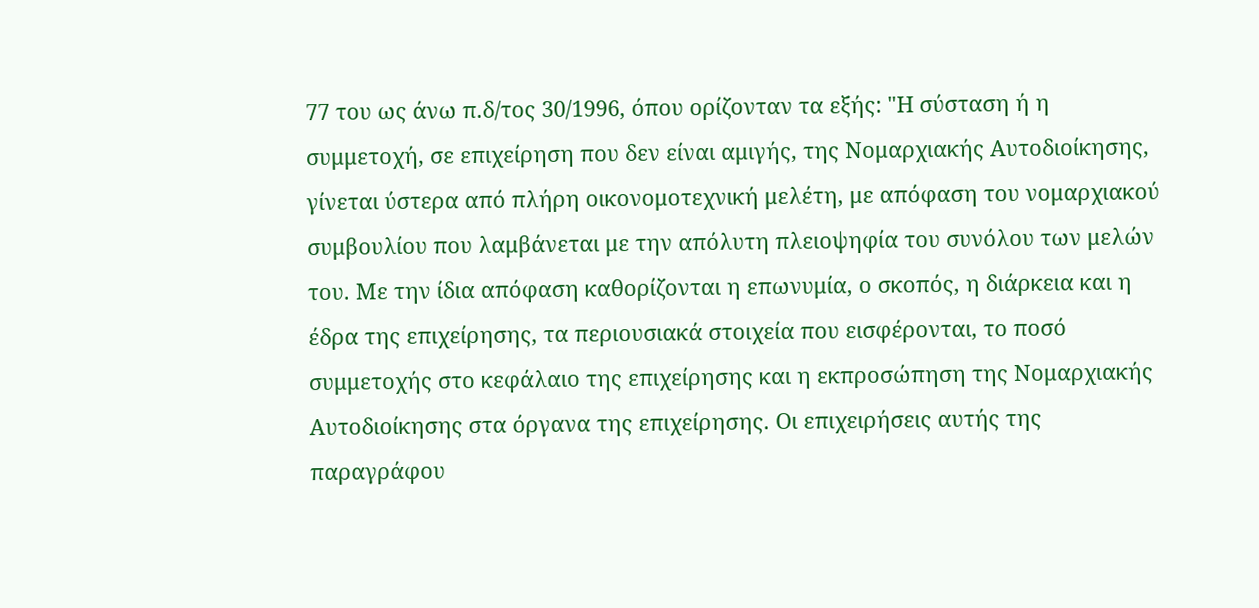77 του ως άνω π.δ/τος 30/1996, όπου ορίζονταν τα εξής: "Η σύσταση ή η συμμετοχή, σε επιχείρηση που δεν είναι αμιγής, της Νομαρχιακής Αυτοδιοίκησης, γίνεται ύστερα από πλήρη οικονομοτεχνική μελέτη, με απόφαση του νομαρχιακού συμβουλίου που λαμβάνεται με την απόλυτη πλειοψηφία του συνόλου των μελών του. Με την ίδια απόφαση καθορίζονται η επωνυμία, ο σκοπός, η διάρκεια και η έδρα της επιχείρησης, τα περιουσιακά στοιχεία που εισφέρονται, το ποσό συμμετοχής στο κεφάλαιο της επιχείρησης και η εκπροσώπηση της Νομαρχιακής Αυτοδιοίκησης στα όργανα της επιχείρησης. Οι επιχειρήσεις αυτής της παραγράφου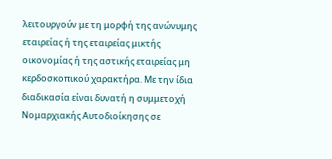λειτουργούν με τη μορφή της ανώνυμης εταιρείας ή της εταιρείας μικτής οικονομίας ή της αστικής εταιρείας μη κερδοσκοπικού χαρακτήρα. Με την ίδια διαδικασία είναι δυνατή η συμμετοχή Νομαρχιακής Αυτοδιοίκησης σε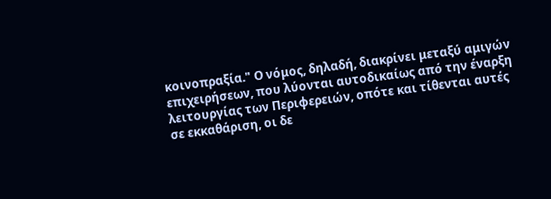κοινοπραξία." Ο νόμος, δηλαδή, διακρίνει μεταξύ αμιγών επιχειρήσεων, που λύονται αυτοδικαίως από την έναρξη λειτουργίας των Περιφερειών, οπότε και τίθενται αυτές σε εκκαθάριση, οι δε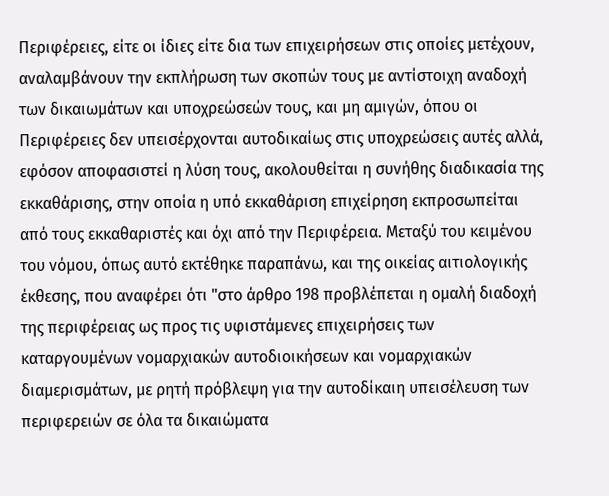Περιφέρειες, είτε οι ίδιες είτε δια των επιχειρήσεων στις οποίες μετέχουν, αναλαμβάνουν την εκπλήρωση των σκοπών τους με αντίστοιχη αναδοχή των δικαιωμάτων και υποχρεώσεών τους, και μη αμιγών, όπου οι Περιφέρειες δεν υπεισέρχονται αυτοδικαίως στις υποχρεώσεις αυτές αλλά, εφόσον αποφασιστεί η λύση τους, ακολουθείται η συνήθης διαδικασία της εκκαθάρισης, στην οποία η υπό εκκαθάριση επιχείρηση εκπροσωπείται από τους εκκαθαριστές και όχι από την Περιφέρεια. Μεταξύ του κειμένου του νόμου, όπως αυτό εκτέθηκε παραπάνω, και της οικείας αιτιολογικής έκθεσης, που αναφέρει ότι "στο άρθρο 198 προβλέπεται η ομαλή διαδοχή της περιφέρειας ως προς τις υφιστάμενες επιχειρήσεις των καταργουμένων νομαρχιακών αυτοδιοικήσεων και νομαρχιακών διαμερισμάτων, με ρητή πρόβλεψη για την αυτοδίκαιη υπεισέλευση των περιφερειών σε όλα τα δικαιώματα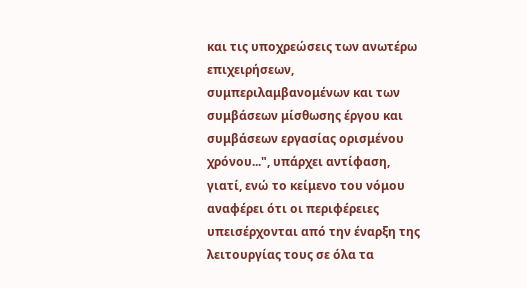και τις υποχρεώσεις των ανωτέρω επιχειρήσεων, συμπεριλαμβανομένων και των συμβάσεων μίσθωσης έργου και συμβάσεων εργασίας ορισμένου χρόνου...", υπάρχει αντίφαση, γιατί, ενώ το κείμενο του νόμου αναφέρει ότι οι περιφέρειες υπεισέρχονται από την έναρξη της λειτουργίας τους σε όλα τα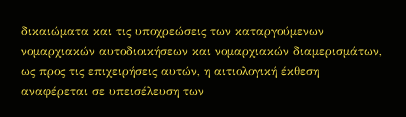δικαιώματα και τις υποχρεώσεις των καταργούμενων νομαρχιακών αυτοδιοικήσεων και νομαρχιακών διαμερισμάτων, ως προς τις επιχειρήσεις αυτών, η αιτιολογική έκθεση αναφέρεται σε υπεισέλευση των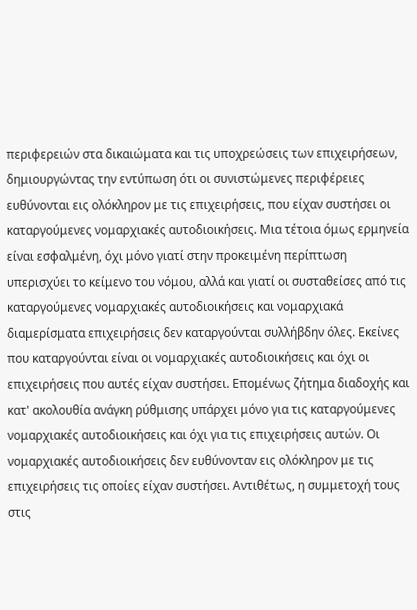περιφερειών στα δικαιώματα και τις υποχρεώσεις των επιχειρήσεων, δημιουργώντας την εντύπωση ότι οι συνιστώμενες περιφέρειες ευθύνονται εις ολόκληρον με τις επιχειρήσεις, που είχαν συστήσει οι καταργούμενες νομαρχιακές αυτοδιοικήσεις. Μια τέτοια όμως ερμηνεία είναι εσφαλμένη, όχι μόνο γιατί στην προκειμένη περίπτωση υπερισχύει το κείμενο του νόμου, αλλά και γιατί οι συσταθείσες από τις καταργούμενες νομαρχιακές αυτοδιοικήσεις και νομαρχιακά διαμερίσματα επιχειρήσεις δεν καταργούνται συλλήβδην όλες. Εκείνες που καταργούνται είναι οι νομαρχιακές αυτοδιοικήσεις και όχι οι επιχειρήσεις που αυτές είχαν συστήσει. Επομένως ζήτημα διαδοχής και κατ' ακολουθία ανάγκη ρύθμισης υπάρχει μόνο για τις καταργούμενες νομαρχιακές αυτοδιοικήσεις και όχι για τις επιχειρήσεις αυτών. Οι νομαρχιακές αυτοδιοικήσεις δεν ευθύνονταν εις ολόκληρον με τις επιχειρήσεις τις οποίες είχαν συστήσει. Αντιθέτως, η συμμετοχή τους στις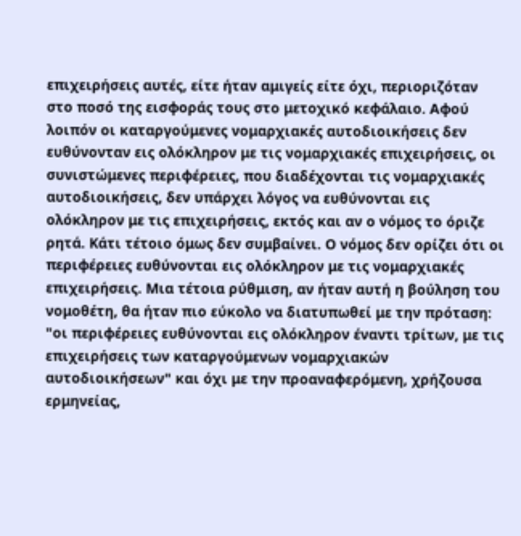επιχειρήσεις αυτές, είτε ήταν αμιγείς είτε όχι, περιοριζόταν στο ποσό της εισφοράς τους στο μετοχικό κεφάλαιο. Αφού λοιπόν οι καταργούμενες νομαρχιακές αυτοδιοικήσεις δεν ευθύνονταν εις ολόκληρον με τις νομαρχιακές επιχειρήσεις, οι συνιστώμενες περιφέρειες, που διαδέχονται τις νομαρχιακές αυτοδιοικήσεις, δεν υπάρχει λόγος να ευθύνονται εις ολόκληρον με τις επιχειρήσεις, εκτός και αν ο νόμος το όριζε ρητά. Κάτι τέτοιο όμως δεν συμβαίνει. Ο νόμος δεν ορίζει ότι οι περιφέρειες ευθύνονται εις ολόκληρον με τις νομαρχιακές επιχειρήσεις. Μια τέτοια ρύθμιση, αν ήταν αυτή η βούληση του νομοθέτη, θα ήταν πιο εύκολο να διατυπωθεί με την πρόταση: "οι περιφέρειες ευθύνονται εις ολόκληρον έναντι τρίτων, με τις επιχειρήσεις των καταργούμενων νομαρχιακών αυτοδιοικήσεων" και όχι με την προαναφερόμενη, χρήζουσα ερμηνείας,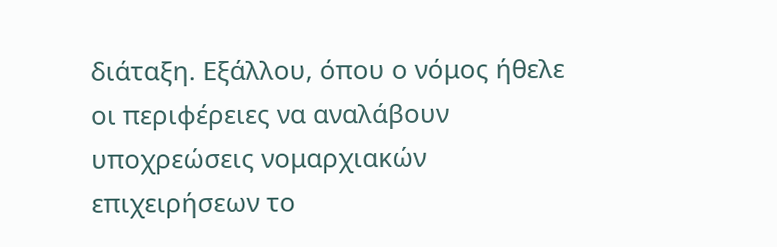διάταξη. Εξάλλου, όπου ο νόμος ήθελε οι περιφέρειες να αναλάβουν υποχρεώσεις νομαρχιακών επιχειρήσεων το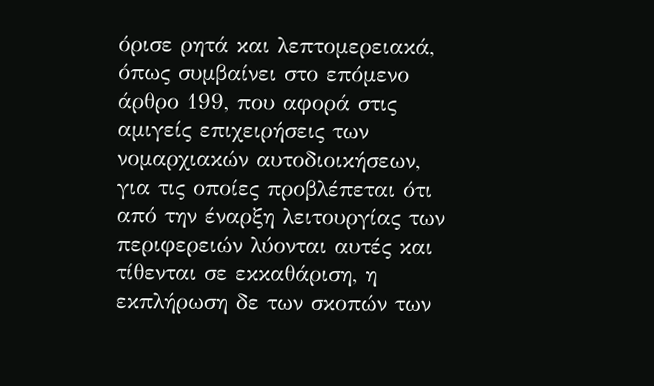όρισε ρητά και λεπτομερειακά, όπως συμβαίνει στο επόμενο άρθρο 199, που αφορά στις αμιγείς επιχειρήσεις των νομαρχιακών αυτοδιοικήσεων, για τις οποίες προβλέπεται ότι από την έναρξη λειτουργίας των περιφερειών λύονται αυτές και τίθενται σε εκκαθάριση, η εκπλήρωση δε των σκοπών των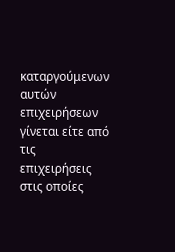καταργούμενων αυτών επιχειρήσεων γίνεται είτε από τις επιχειρήσεις στις οποίες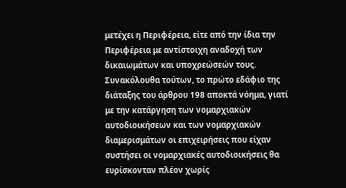μετέχει η Περιφέρεια, είτε από την ίδια την Περιφέρεια με αντίστοιχη αναδοχή των δικαιωμάτων και υποχρεώσεών τους. Συνακόλουθα τούτων, το πρώτο εδάφιο της διάταξης του άρθρου 198 αποκτά νόημα, γιατί με την κατάργηση των νομαρχιακών αυτοδιοικήσεων και των νομαρχιακών διαμερισμάτων οι επιχειρήσεις που είχαν συστήσει οι νομαρχιακές αυτοδιοικήσεις θα ευρίσκονταν πλέον χωρίς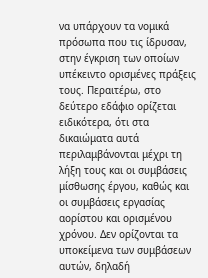να υπάρχουν τα νομικά πρόσωπα που τις ίδρυσαν, στην έγκριση των οποίων υπέκειντο ορισμένες πράξεις τους. Περαιτέρω, στο δεύτερο εδάφιο ορίζεται ειδικότερα, ότι στα δικαιώματα αυτά περιλαμβάνονται μέχρι τη λήξη τους και οι συμβάσεις μίσθωσης έργου, καθώς και οι συμβάσεις εργασίας αορίστου και ορισμένου χρόνου. Δεν ορίζονται τα υποκείμενα των συμβάσεων αυτών, δηλαδή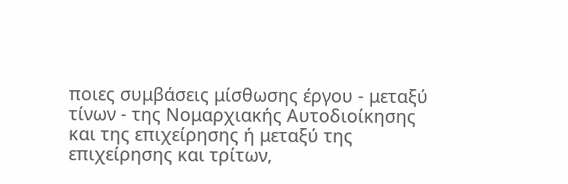ποιες συμβάσεις μίσθωσης έργου - μεταξύ τίνων - της Νομαρχιακής Αυτοδιοίκησης και της επιχείρησης ή μεταξύ της επιχείρησης και τρίτων,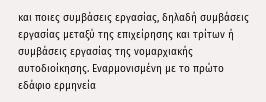και ποιες συμβάσεις εργασίας, δηλαδή συμβάσεις εργασίας μεταξύ της επιχείρησης και τρίτων ή συμβάσεις εργασίας της νομαρχιακής αυτοδιοίκησης. Εναρμονισμένη με το πρώτο εδάφιο ερμηνεία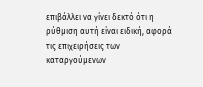επιβάλλει να γίνει δεκτό ότι η ρύθμιση αυτή είναι ειδική, αφορά τις επιχειρήσεις των καταργούμενων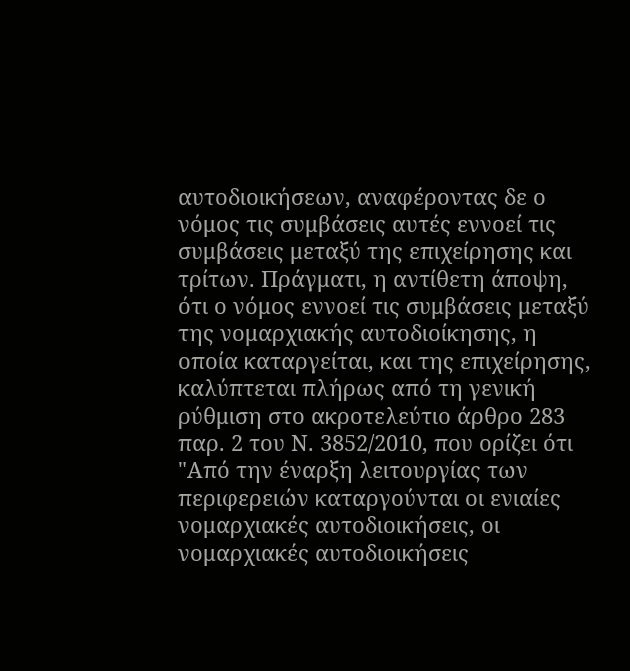αυτοδιοικήσεων, αναφέροντας δε ο νόμος τις συμβάσεις αυτές εννοεί τις συμβάσεις μεταξύ της επιχείρησης και τρίτων. Πράγματι, η αντίθετη άποψη, ότι ο νόμος εννοεί τις συμβάσεις μεταξύ της νομαρχιακής αυτοδιοίκησης, η οποία καταργείται, και της επιχείρησης, καλύπτεται πλήρως από τη γενική ρύθμιση στο ακροτελεύτιο άρθρο 283 παρ. 2 του Ν. 3852/2010, που ορίζει ότι "Από την έναρξη λειτουργίας των περιφερειών καταργούνται οι ενιαίες νομαρχιακές αυτοδιοικήσεις, οι νομαρχιακές αυτοδιοικήσεις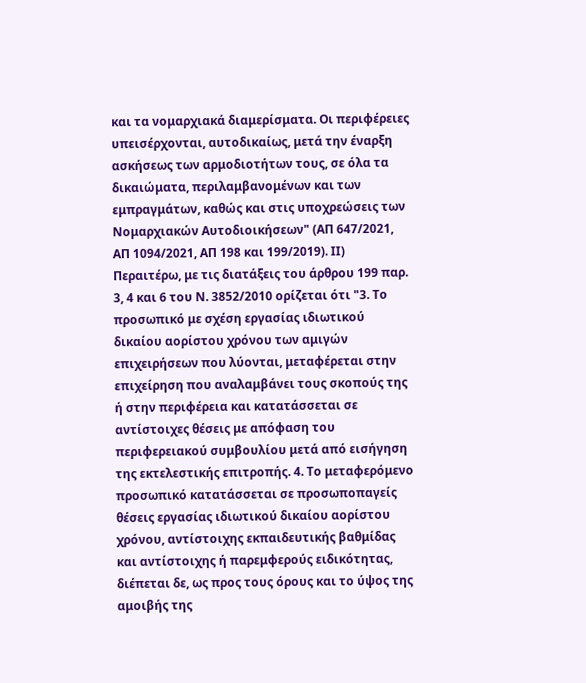και τα νομαρχιακά διαμερίσματα. Οι περιφέρειες υπεισέρχονται, αυτοδικαίως, μετά την έναρξη ασκήσεως των αρμοδιοτήτων τους, σε όλα τα δικαιώματα, περιλαμβανομένων και των εμπραγμάτων, καθώς και στις υποχρεώσεις των Νομαρχιακών Αυτοδιοικήσεων" (ΑΠ 647/2021, ΑΠ 1094/2021, ΑΠ 198 και 199/2019). ΙΙ) Περαιτέρω, με τις διατάξεις του άρθρου 199 παρ. 3, 4 και 6 του Ν. 3852/2010 ορίζεται ότι "3. Το προσωπικό με σχέση εργασίας ιδιωτικού δικαίου αορίστου χρόνου των αμιγών επιχειρήσεων που λύονται, μεταφέρεται στην επιχείρηση που αναλαμβάνει τους σκοπούς της ή στην περιφέρεια και κατατάσσεται σε αντίστοιχες θέσεις με απόφαση του περιφερειακού συμβουλίου μετά από εισήγηση της εκτελεστικής επιτροπής. 4. Το μεταφερόμενο προσωπικό κατατάσσεται σε προσωποπαγείς θέσεις εργασίας ιδιωτικού δικαίου αορίστου χρόνου, αντίστοιχης εκπαιδευτικής βαθμίδας και αντίστοιχης ή παρεμφερούς ειδικότητας, διέπεται δε, ως προς τους όρους και το ύψος της αμοιβής της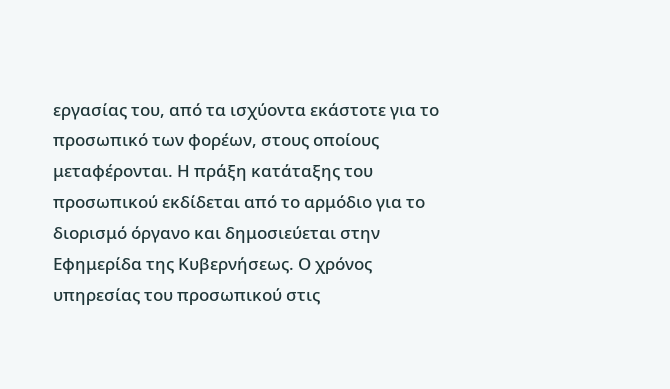εργασίας του, από τα ισχύοντα εκάστοτε για το προσωπικό των φορέων, στους οποίους μεταφέρονται. Η πράξη κατάταξης του προσωπικού εκδίδεται από το αρμόδιο για το διορισμό όργανο και δημοσιεύεται στην Εφημερίδα της Κυβερνήσεως. Ο χρόνος υπηρεσίας του προσωπικού στις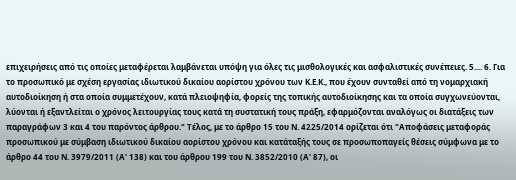επιχειρήσεις από τις οποίες μεταφέρεται λαμβάνεται υπόψη για όλες τις μισθολογικές και ασφαλιστικές συνέπειες. 5.... 6. Για το προσωπικό με σχέση εργασίας ιδιωτικού δικαίου αορίστου χρόνου των Κ.Ε.Κ., που έχουν συνταθεί από τη νομαρχιακή αυτοδιοίκηση ή στα οποία συμμετέχουν, κατά πλειοψηφία, φορείς της τοπικής αυτοδιοίκησης και τα οποία συγχωνεύονται, λύονται ή εξαντλείται ο χρόνος λειτουργίας τους κατά τη συστατική τους πράξη, εφαρμόζονται αναλόγως οι διατάξεις των παραγράφων 3 και 4 του παρόντος άρθρου." Τέλος, με το άρθρο 15 του Ν. 4225/2014 ορίζεται ότι "Αποφάσεις μεταφοράς προσωπικού με σύμβαση ιδιωτικού δικαίου αορίστου χρόνου και κατάταξής τους σε προσωποπαγείς θέσεις σύμφωνα με το άρθρο 44 του Ν. 3979/2011 (Α' 138) και του άρθρου 199 του Ν. 3852/2010 (Α' 87), οι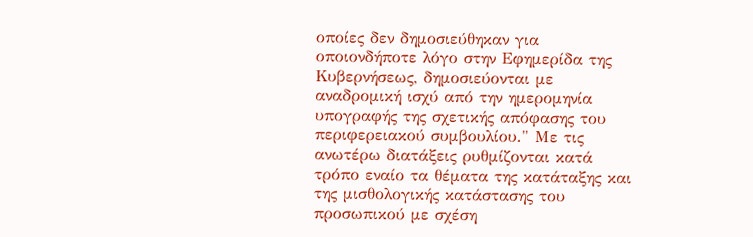οποίες δεν δημοσιεύθηκαν για οποιονδήποτε λόγο στην Εφημερίδα της Κυβερνήσεως, δημοσιεύονται με αναδρομική ισχύ από την ημερομηνία υπογραφής της σχετικής απόφασης του περιφερειακού συμβουλίου." Με τις ανωτέρω διατάξεις ρυθμίζονται κατά τρόπο εναίο τα θέματα της κατάταξης και της μισθολογικής κατάστασης του προσωπικού με σχέση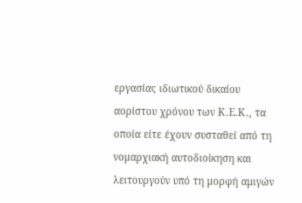εργασίας ιδιωτικού δικαίου αορίστου χρόνου των Κ.Ε.Κ., τα οποία είτε έχουν συσταθεί από τη νομαρχιακή αυτοδιοίκηση και λειτουργούν υπό τη μορφή αμιγών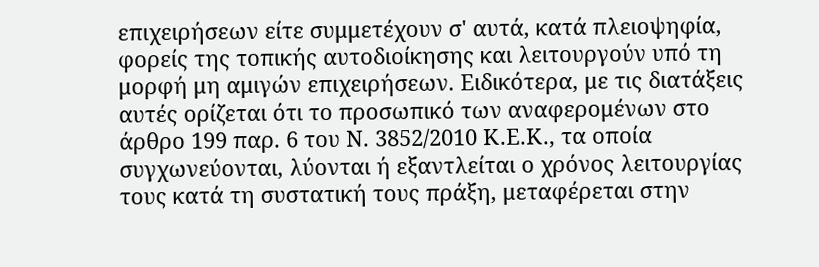επιχειρήσεων είτε συμμετέχουν σ' αυτά, κατά πλειοψηφία, φορείς της τοπικής αυτοδιοίκησης και λειτουργούν υπό τη μορφή μη αμιγών επιχειρήσεων. Ειδικότερα, με τις διατάξεις αυτές ορίζεται ότι το προσωπικό των αναφερομένων στο άρθρο 199 παρ. 6 του Ν. 3852/2010 Κ.Ε.Κ., τα οποία συγχωνεύονται, λύονται ή εξαντλείται ο χρόνος λειτουργίας τους κατά τη συστατική τους πράξη, μεταφέρεται στην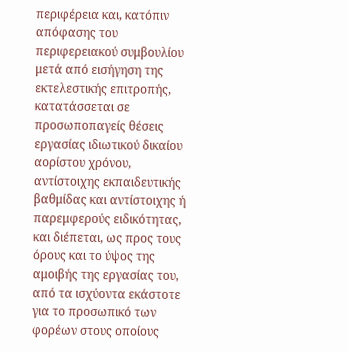περιφέρεια και, κατόπιν απόφασης του περιφερειακού συμβουλίου μετά από εισήγηση της εκτελεστικής επιτροπής, κατατάσσεται σε προσωποπαγείς θέσεις εργασίας ιδιωτικού δικαίου αορίστου χρόνου, αντίστοιχης εκπαιδευτικής βαθμίδας και αντίστοιχης ή παρεμφερούς ειδικότητας, και διέπεται, ως προς τους όρους και το ύψος της αμοιβής της εργασίας του, από τα ισχύοντα εκάστοτε για το προσωπικό των φορέων στους οποίους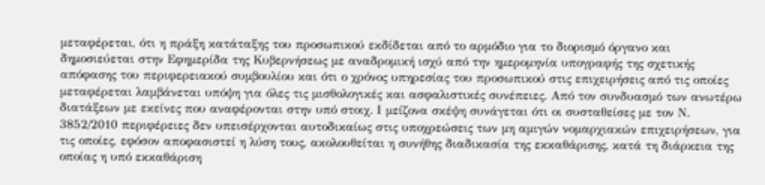μεταφέρεται, ότι η πράξη κατάταξης του προσωπικού εκδίδεται από το αρμόδιο για το διορισμό όργανο και δημοσιεύεται στην Εφημερίδα της Κυβερνήσεως με αναδρομική ισχύ από την ημερομηνία υπογραφής της σχετικής απόφασης του περιφερειακού συμβουλίου και ότι ο χρόνος υπηρεσίας του προσωπικού στις επιχειρήσεις από τις οποίες μεταφέρεται λαμβάνεται υπόψη για όλες τις μισθολογικές και ασφαλιστικές συνέπειες. Από τον συνδυασμό των ανωτέρω διατάξεων με εκείνες που αναφέρονται στην υπό στοιχ. Ι μείζονα σκέψη συνάγεται ότι οι συσταθείσες με τον Ν. 3852/2010 περιφέρειες δεν υπεισέρχονται αυτοδικαίως στις υποχρεώσεις των μη αμιγών νομαρχιακών επιχειρήσεων, για τις οποίες, εφόσον αποφασιστεί η λύση τους, ακολουθείται η συνήθης διαδικασία της εκκαθάρισης, κατά τη διάρκεια της οποίας η υπό εκκαθάριση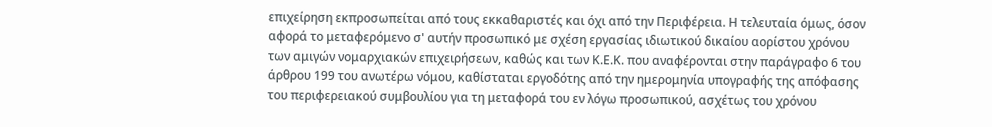επιχείρηση εκπροσωπείται από τους εκκαθαριστές και όχι από την Περιφέρεια. Η τελευταία όμως, όσον αφορά το μεταφερόμενο σ' αυτήν προσωπικό με σχέση εργασίας ιδιωτικού δικαίου αορίστου χρόνου των αμιγών νομαρχιακών επιχειρήσεων, καθώς και των Κ.Ε.Κ. που αναφέρονται στην παράγραφο 6 του άρθρου 199 του ανωτέρω νόμου, καθίσταται εργοδότης από την ημερομηνία υπογραφής της απόφασης του περιφερειακού συμβουλίου για τη μεταφορά του εν λόγω προσωπικού, ασχέτως του χρόνου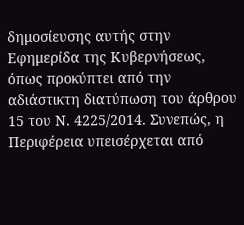δημοσίευσης αυτής στην Εφημερίδα της Κυβερνήσεως, όπως προκύπτει από την αδιάστικτη διατύπωση του άρθρου 15 του Ν. 4225/2014. Συνεπώς, η Περιφέρεια υπεισέρχεται από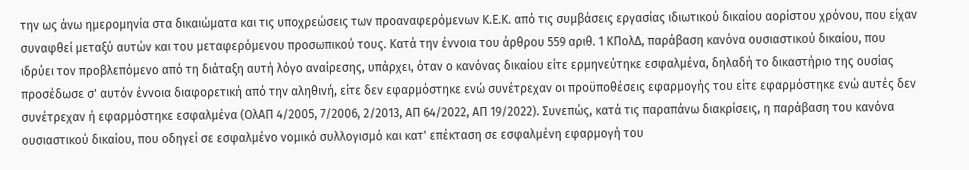την ως άνω ημερομηνία στα δικαιώματα και τις υποχρεώσεις των προαναφερόμενων Κ.Ε.Κ. από τις συμβάσεις εργασίας ιδιωτικού δικαίου αορίστου χρόνου, που είχαν συναφθεί μεταξύ αυτών και του μεταφερόμενου προσωπικού τους. Κατά την έννοια του άρθρου 559 αριθ. 1 ΚΠολΔ, παράβαση κανόνα ουσιαστικού δικαίου, που ιδρύει τον προβλεπόμενο από τη διάταξη αυτή λόγο αναίρεσης, υπάρχει, όταν ο κανόνας δικαίου είτε ερμηνεύτηκε εσφαλμένα, δηλαδή το δικαστήριο της ουσίας προσέδωσε σ' αυτόν έννοια διαφορετική από την αληθινή, είτε δεν εφαρμόστηκε ενώ συνέτρεχαν οι προϋποθέσεις εφαρμογής του είτε εφαρμόστηκε ενώ αυτές δεν συνέτρεχαν ή εφαρμόστηκε εσφαλμένα (ΟλΑΠ 4/2005, 7/2006, 2/2013, ΑΠ 64/2022, ΑΠ 19/2022). Συνεπώς, κατά τις παραπάνω διακρίσεις, η παράβαση του κανόνα ουσιαστικού δικαίου, που οδηγεί σε εσφαλμένο νομικό συλλογισμό και κατ' επέκταση σε εσφαλμένη εφαρμογή του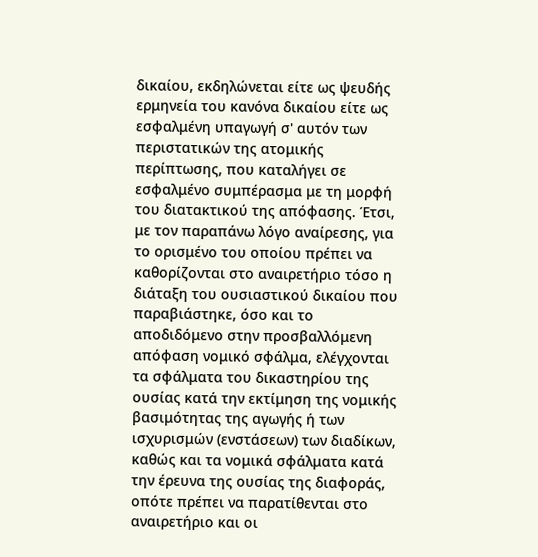δικαίου, εκδηλώνεται είτε ως ψευδής ερμηνεία του κανόνα δικαίου είτε ως εσφαλμένη υπαγωγή σ' αυτόν των περιστατικών της ατομικής περίπτωσης, που καταλήγει σε εσφαλμένο συμπέρασμα με τη μορφή του διατακτικού της απόφασης. Έτσι, με τον παραπάνω λόγο αναίρεσης, για το ορισμένο του οποίου πρέπει να καθορίζονται στο αναιρετήριο τόσο η διάταξη του ουσιαστικού δικαίου που παραβιάστηκε, όσο και το αποδιδόμενο στην προσβαλλόμενη απόφαση νομικό σφάλμα, ελέγχονται τα σφάλματα του δικαστηρίου της ουσίας κατά την εκτίμηση της νομικής βασιμότητας της αγωγής ή των ισχυρισμών (ενστάσεων) των διαδίκων, καθώς και τα νομικά σφάλματα κατά την έρευνα της ουσίας της διαφοράς, οπότε πρέπει να παρατίθενται στο αναιρετήριο και οι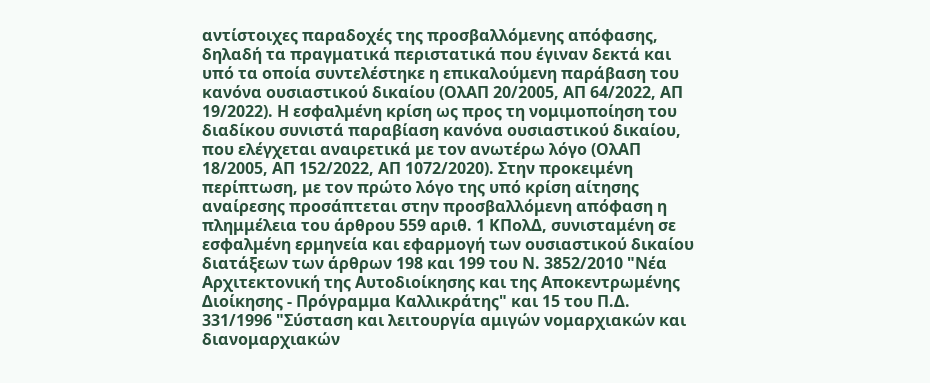αντίστοιχες παραδοχές της προσβαλλόμενης απόφασης, δηλαδή τα πραγματικά περιστατικά που έγιναν δεκτά και υπό τα οποία συντελέστηκε η επικαλούμενη παράβαση του κανόνα ουσιαστικού δικαίου (ΟλΑΠ 20/2005, ΑΠ 64/2022, ΑΠ 19/2022). Η εσφαλμένη κρίση ως προς τη νομιμοποίηση του διαδίκου συνιστά παραβίαση κανόνα ουσιαστικού δικαίου, που ελέγχεται αναιρετικά με τον ανωτέρω λόγο (ΟλΑΠ 18/2005, ΑΠ 152/2022, ΑΠ 1072/2020). Στην προκειμένη περίπτωση, με τον πρώτο λόγο της υπό κρίση αίτησης αναίρεσης προσάπτεται στην προσβαλλόμενη απόφαση η πλημμέλεια του άρθρου 559 αριθ. 1 ΚΠολΔ, συνισταμένη σε εσφαλμένη ερμηνεία και εφαρμογή των ουσιαστικού δικαίου διατάξεων των άρθρων 198 και 199 του Ν. 3852/2010 "Νέα Αρχιτεκτονική της Αυτοδιοίκησης και της Αποκεντρωμένης Διοίκησης - Πρόγραμμα Καλλικράτης" και 15 του Π.Δ. 331/1996 "Σύσταση και λειτουργία αμιγών νομαρχιακών και διανομαρχιακών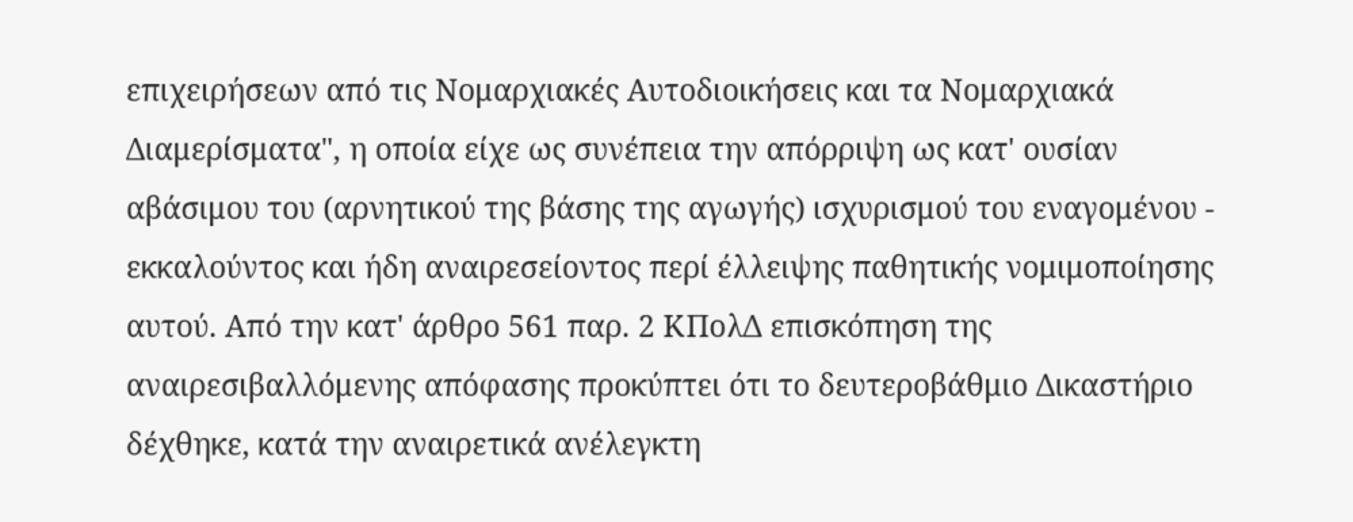επιχειρήσεων από τις Νομαρχιακές Αυτοδιοικήσεις και τα Νομαρχιακά Διαμερίσματα", η οποία είχε ως συνέπεια την απόρριψη ως κατ' ουσίαν αβάσιμου του (αρνητικού της βάσης της αγωγής) ισχυρισμού του εναγομένου - εκκαλούντος και ήδη αναιρεσείοντος περί έλλειψης παθητικής νομιμοποίησης αυτού. Από την κατ' άρθρο 561 παρ. 2 ΚΠολΔ επισκόπηση της αναιρεσιβαλλόμενης απόφασης προκύπτει ότι το δευτεροβάθμιο Δικαστήριο δέχθηκε, κατά την αναιρετικά ανέλεγκτη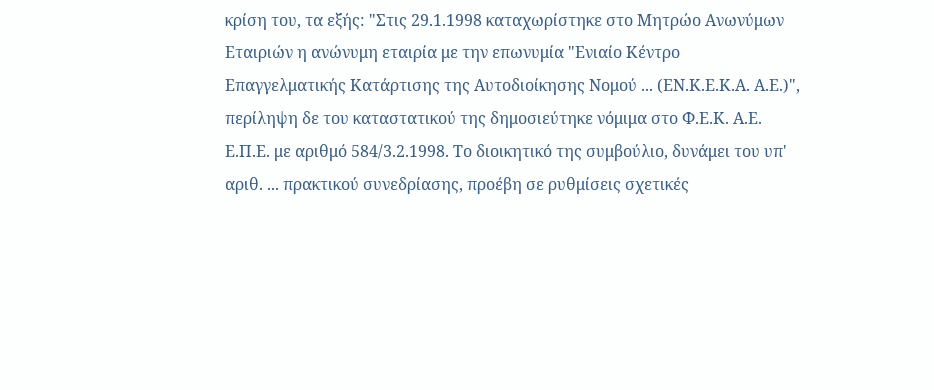κρίση του, τα εξής: "Στις 29.1.1998 καταχωρίστηκε στο Μητρώο Ανωνύμων Εταιριών η ανώνυμη εταιρία με την επωνυμία "Ενιαίο Κέντρο Επαγγελματικής Κατάρτισης της Αυτοδιοίκησης Νομού ... (ΕΝ.Κ.Ε.Κ.Α. Α.Ε.)", περίληψη δε του καταστατικού της δημοσιεύτηκε νόμιμα στο Φ.Ε.Κ. Α.Ε. Ε.Π.Ε. με αριθμό 584/3.2.1998. Το διοικητικό της συμβούλιο, δυνάμει του υπ' αριθ. ... πρακτικού συνεδρίασης, προέβη σε ρυθμίσεις σχετικές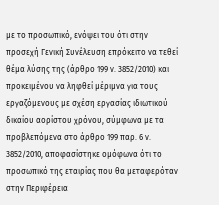με το προσωπικό, ενόψει του ότι στην προσεχή Γενική Συνέλευση επρόκειτο να τεθεί θέμα λύσης της (άρθρο 199 ν. 3852/2010) και προκειμένου να ληφθεί μέριμνα για τους εργαζόμενους με σχέση εργασίας ιδιωτικού δικαίου αορίστου χρόνου, σύμφωνα με τα προβλεπόμενα στο άρθρο 199 παρ. 6 ν. 3852/2010, αποφασίστηκε ομόφωνα ότι το προσωπικό της εταιρίας που θα μεταφερόταν στην Περιφέρεια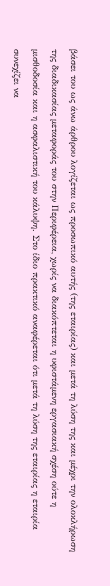βάσει του ως άνω άρθρου λογίζεται ως προσωπικό αυτής (της εταιρίας) και μετά τη λύση της και μέχρι την ολοκλήρωση της διαδικασίας μεταφοράς του στην Περιφέρεια, χωρίς να διακόπτεται η υφιστάμενη εργασιακή σχέση ούτε η μισθοδοσία και η ασφαλιστική του κάλυψη. Στο ίδιο πρακτικό αναφέρεται ότι μετά τη λύση της εταιρίας η εταιρία συνεχίζει να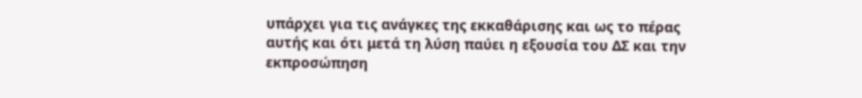υπάρχει για τις ανάγκες της εκκαθάρισης και ως το πέρας αυτής και ότι μετά τη λύση παύει η εξουσία του ΔΣ και την εκπροσώπηση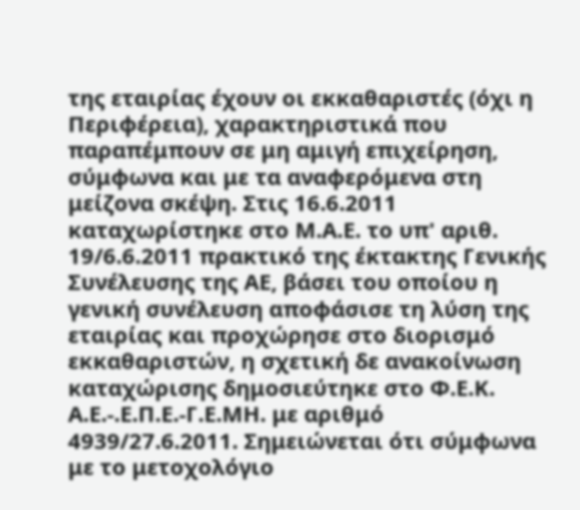της εταιρίας έχουν οι εκκαθαριστές (όχι η Περιφέρεια), χαρακτηριστικά που παραπέμπουν σε μη αμιγή επιχείρηση, σύμφωνα και με τα αναφερόμενα στη μείζονα σκέψη. Στις 16.6.2011 καταχωρίστηκε στο Μ.Α.Ε. το υπ' αριθ. 19/6.6.2011 πρακτικό της έκτακτης Γενικής Συνέλευσης της ΑΕ, βάσει του οποίου η γενική συνέλευση αποφάσισε τη λύση της εταιρίας και προχώρησε στο διορισμό εκκαθαριστών, η σχετική δε ανακοίνωση καταχώρισης δημοσιεύτηκε στο Φ.Ε.Κ. Α.Ε.-.Ε.Π.Ε.-Γ.Ε.ΜΗ. με αριθμό 4939/27.6.2011. Σημειώνεται ότι σύμφωνα με το μετοχολόγιο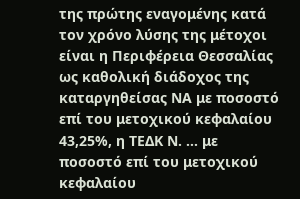της πρώτης εναγομένης κατά τον χρόνο λύσης της μέτοχοι είναι η Περιφέρεια Θεσσαλίας ως καθολική διάδοχος της καταργηθείσας ΝΑ με ποσοστό επί του μετοχικού κεφαλαίου 43,25%, η ΤΕΔΚ Ν. ... με ποσοστό επί του μετοχικού κεφαλαίου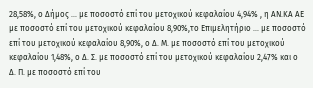28,58%, ο Δήμος ... με ποσοστό επί του μετοχικού κεφαλαίου 4,94% , η ΑΝ.ΚΑ ΑΕ με ποσοστό επί του μετοχικού κεφαλαίου 8,90%,το Επιμελητήριο ... με ποσοστό επί του μετοχικού κεφαλαίου 8,90%, ο Δ. Μ. με ποσοστό επί του μετοχικού κεφαλαίου 1,48%, ο Δ. Σ. με ποσοστό επί του μετοχικού κεφαλαίου 2,47% και ο Δ. Π. με ποσοστό επί του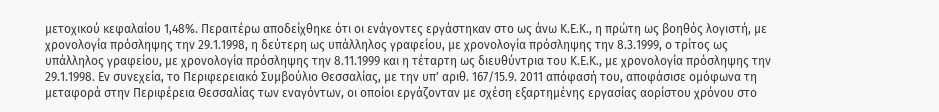μετοχικού κεφαλαίου 1,48%. Περαιτέρω αποδείχθηκε ότι οι ενάγοντες εργάστηκαν στο ως άνω Κ.Ε.Κ., η πρώτη ως βοηθός λογιστή, με χρονολογία πρόσληψης την 29.1.1998, η δεύτερη ως υπάλληλος γραφείου, με χρονολογία πρόσληψης την 8.3.1999, ο τρίτος ως υπάλληλος γραφείου, με χρονολογία πρόσληψης την 8.11.1999 και η τέταρτη ως διευθύντρια του Κ.Ε.Κ., με χρονολογία πρόσληψης την 29.1.1998. Εν συνεχεία, το Περιφερειακό Συμβούλιο Θεσσαλίας, με την υπ' αριθ. 167/15.9. 2011 απόφασή του, αποφάσισε ομόφωνα τη μεταφορά στην Περιφέρεια Θεσσαλίας των εναγόντων, οι οποίοι εργάζονταν με σχέση εξαρτημένης εργασίας αορίστου χρόνου στο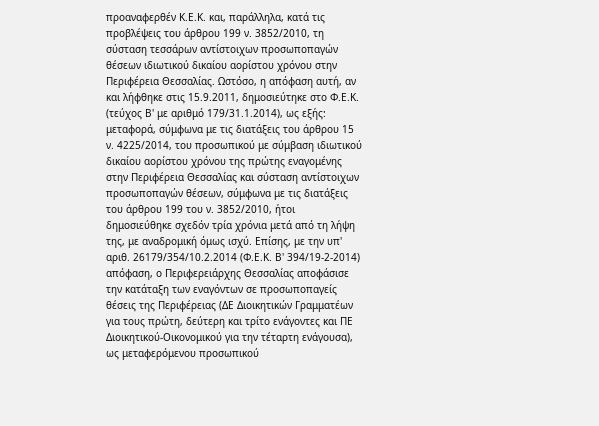προαναφερθέν Κ.Ε.Κ. και, παράλληλα, κατά τις προβλέψεις του άρθρου 199 ν. 3852/2010, τη σύσταση τεσσάρων αντίστοιχων προσωποπαγών θέσεων ιδιωτικού δικαίου αορίστου χρόνου στην Περιφέρεια Θεσσαλίας. Ωστόσο, η απόφαση αυτή, αν και λήφθηκε στις 15.9.2011, δημοσιεύτηκε στο Φ.Ε.Κ. (τεύχος Β' με αριθμό 179/31.1.2014), ως εξής: μεταφορά, σύμφωνα με τις διατάξεις του άρθρου 15 ν. 4225/2014, του προσωπικού με σύμβαση ιδιωτικού δικαίου αορίστου χρόνου της πρώτης εναγομένης στην Περιφέρεια Θεσσαλίας και σύσταση αντίστοιχων προσωποπαγών θέσεων, σύμφωνα με τις διατάξεις του άρθρου 199 του ν. 3852/2010, ήτοι δημοσιεύθηκε σχεδόν τρία χρόνια μετά από τη λήψη της, με αναδρομική όμως ισχύ. Επίσης, με την υπ' αριθ. 26179/354/10.2.2014 (Φ.Ε.Κ. Β' 394/19-2-2014) απόφαση, ο Περιφερειάρχης Θεσσαλίας αποφάσισε την κατάταξη των εναγόντων σε προσωποπαγείς θέσεις της Περιφέρειας (ΔΕ Διοικητικών Γραμματέων για τους πρώτη, δεύτερη και τρίτο ενάγοντες και ΠΕ Διοικητικού-Οικονομικού για την τέταρτη ενάγουσα), ως μεταφερόμενου προσωπικού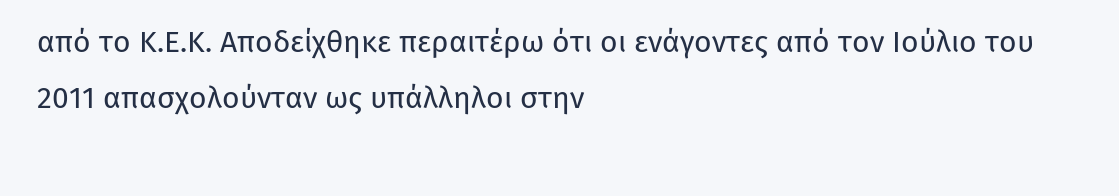από το Κ.Ε.Κ. Αποδείχθηκε περαιτέρω ότι οι ενάγοντες από τον Ιούλιο του 2011 απασχολούνταν ως υπάλληλοι στην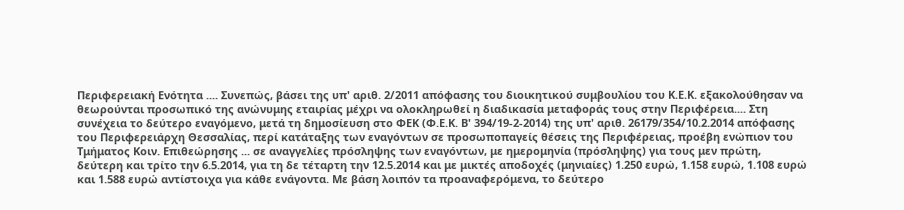Περιφερειακή Ενότητα .... Συνεπώς, βάσει της υπ' αριθ. 2/2011 απόφασης του διοικητικού συμβουλίου του Κ.Ε.Κ. εξακολούθησαν να θεωρούνται προσωπικό της ανώνυμης εταιρίας μέχρι να ολοκληρωθεί η διαδικασία μεταφοράς τους στην Περιφέρεια.... Στη συνέχεια το δεύτερο εναγόμενο, μετά τη δημοσίευση στο ΦΕΚ (Φ.Ε.Κ. Β' 394/19-2-2014) της υπ' αριθ. 26179/354/10.2.2014 απόφασης του Περιφερειάρχη Θεσσαλίας, περί κατάταξης των εναγόντων σε προσωποπαγείς θέσεις της Περιφέρειας, προέβη ενώπιον του Τμήματος Κοιν. Επιθεώρησης ... σε αναγγελίες πρόσληψης των εναγόντων, με ημερομηνία (πρόσληψης) για τους μεν πρώτη, δεύτερη και τρίτο την 6.5.2014, για τη δε τέταρτη την 12.5.2014 και με μικτές αποδοχές (μηνιαίες) 1.250 ευρώ, 1.158 ευρώ, 1.108 ευρώ και 1.588 ευρώ αντίστοιχα για κάθε ενάγοντα. Με βάση λοιπόν τα προαναφερόμενα, το δεύτερο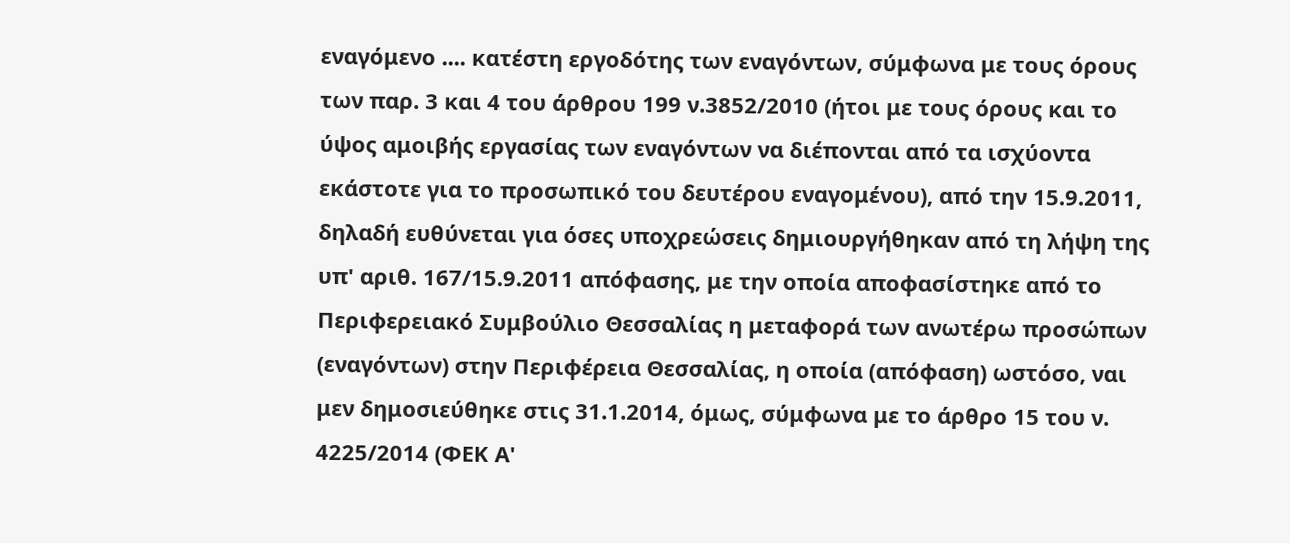εναγόμενο .... κατέστη εργοδότης των εναγόντων, σύμφωνα με τους όρους των παρ. 3 και 4 του άρθρου 199 ν.3852/2010 (ήτοι με τους όρους και το ύψος αμοιβής εργασίας των εναγόντων να διέπονται από τα ισχύοντα εκάστοτε για το προσωπικό του δευτέρου εναγομένου), από την 15.9.2011, δηλαδή ευθύνεται για όσες υποχρεώσεις δημιουργήθηκαν από τη λήψη της υπ' αριθ. 167/15.9.2011 απόφασης, με την οποία αποφασίστηκε από το Περιφερειακό Συμβούλιο Θεσσαλίας η μεταφορά των ανωτέρω προσώπων (εναγόντων) στην Περιφέρεια Θεσσαλίας, η οποία (απόφαση) ωστόσο, ναι μεν δημοσιεύθηκε στις 31.1.2014, όμως, σύμφωνα με το άρθρο 15 του ν. 4225/2014 (ΦΕΚ Α'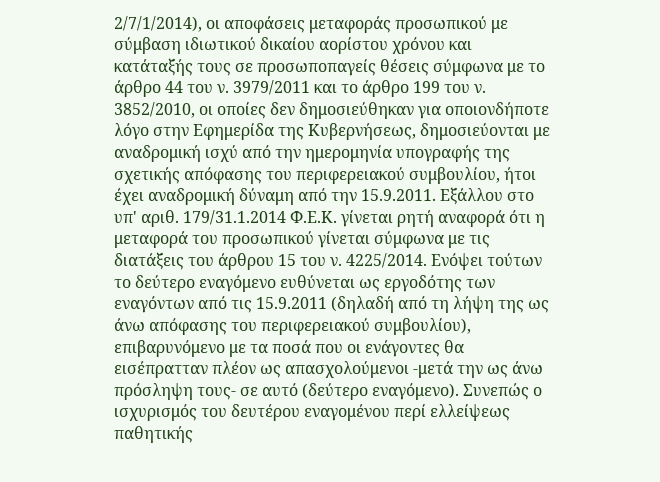2/7/1/2014), οι αποφάσεις μεταφοράς προσωπικού με σύμβαση ιδιωτικού δικαίου αορίστου χρόνου και κατάταξής τους σε προσωποπαγείς θέσεις σύμφωνα με το άρθρο 44 του ν. 3979/2011 και το άρθρο 199 του ν. 3852/2010, οι οποίες δεν δημοσιεύθηκαν για οποιονδήποτε λόγο στην Εφημερίδα της Κυβερνήσεως, δημοσιεύονται με αναδρομική ισχύ από την ημερομηνία υπογραφής της σχετικής απόφασης του περιφερειακού συμβουλίου, ήτοι έχει αναδρομική δύναμη από την 15.9.2011. Εξάλλου στο υπ' αριθ. 179/31.1.2014 Φ.Ε.Κ. γίνεται ρητή αναφορά ότι η μεταφορά του προσωπικού γίνεται σύμφωνα με τις διατάξεις του άρθρου 15 του ν. 4225/2014. Ενόψει τούτων το δεύτερο εναγόμενο ευθύνεται ως εργοδότης των εναγόντων από τις 15.9.2011 (δηλαδή από τη λήψη της ως άνω απόφασης του περιφερειακού συμβουλίου), επιβαρυνόμενο με τα ποσά που οι ενάγοντες θα εισέπρατταν πλέον ως απασχολούμενοι -μετά την ως άνω πρόσληψη τους- σε αυτό (δεύτερο εναγόμενο). Συνεπώς ο ισχυρισμός του δευτέρου εναγομένου περί ελλείψεως παθητικής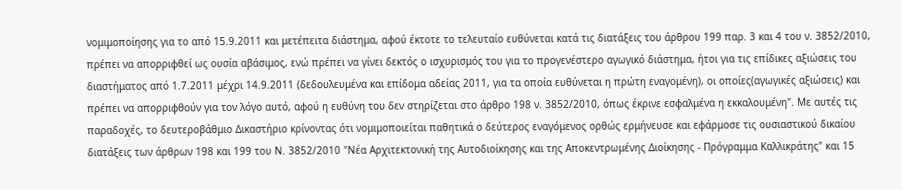νομιμοποίησης για το από 15.9.2011 και μετέπειτα διάστημα, αφού έκτοτε το τελευταίο ευθύνεται κατά τις διατάξεις του άρθρου 199 παρ. 3 και 4 του ν. 3852/2010, πρέπει να απορριφθεί ως ουσία αβάσιμος, ενώ πρέπει να γίνει δεκτός ο ισχυρισμός του για το προγενέστερο αγωγικό διάστημα, ήτοι για τις επίδικες αξιώσεις του διαστήματος από 1.7.2011 μέχρι 14.9.2011 (δεδουλευμένα και επίδομα αδείας 2011, για τα οποία ευθύνεται η πρώτη εναγομένη), οι οποίες(αγωγικές αξιώσεις) και πρέπει να απορριφθούν για τον λόγο αυτό, αφού η ευθύνη του δεν στηρίζεται στο άρθρο 198 ν. 3852/2010, όπως έκρινε εσφαλμένα η εκκαλουμένη". Με αυτές τις παραδοχές, το δευτεροβάθμιο Δικαστήριο κρίνοντας ότι νομιμοποιείται παθητικά ο δεύτερος εναγόμενος ορθώς ερμήνευσε και εφάρμοσε τις ουσιαστικού δικαίου διατάξεις των άρθρων 198 και 199 του Ν. 3852/2010 "Νέα Αρχιτεκτονική της Αυτοδιοίκησης και της Αποκεντρωμένης Διοίκησης - Πρόγραμμα Καλλικράτης" και 15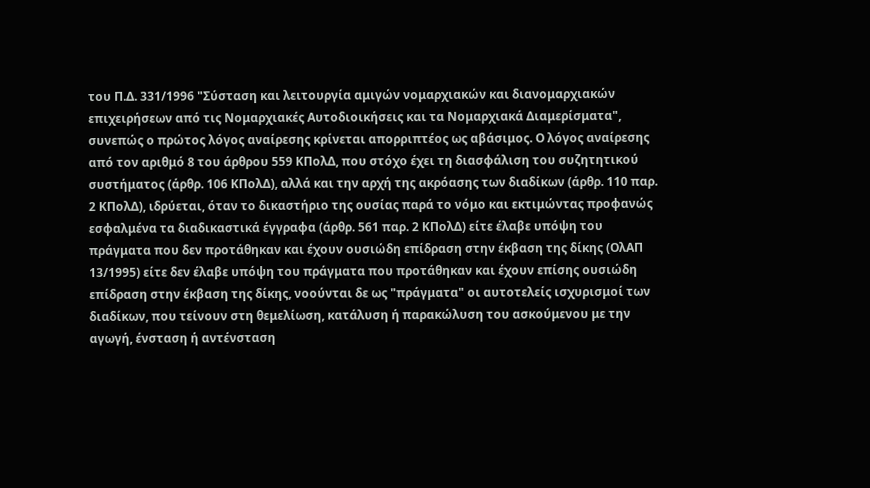του Π.Δ. 331/1996 "Σύσταση και λειτουργία αμιγών νομαρχιακών και διανομαρχιακών επιχειρήσεων από τις Νομαρχιακές Αυτοδιοικήσεις και τα Νομαρχιακά Διαμερίσματα", συνεπώς ο πρώτος λόγος αναίρεσης κρίνεται απορριπτέος ως αβάσιμος. Ο λόγος αναίρεσης από τον αριθμό 8 του άρθρου 559 ΚΠολΔ, που στόχο έχει τη διασφάλιση του συζητητικού συστήματος (άρθρ. 106 ΚΠολΔ), αλλά και την αρχή της ακρόασης των διαδίκων (άρθρ. 110 παρ. 2 ΚΠολΔ), ιδρύεται, όταν το δικαστήριο της ουσίας παρά το νόμο και εκτιμώντας προφανώς εσφαλμένα τα διαδικαστικά έγγραφα (άρθρ. 561 παρ. 2 ΚΠολΔ) είτε έλαβε υπόψη του πράγματα που δεν προτάθηκαν και έχουν ουσιώδη επίδραση στην έκβαση της δίκης (ΟλΑΠ 13/1995) είτε δεν έλαβε υπόψη του πράγματα που προτάθηκαν και έχουν επίσης ουσιώδη επίδραση στην έκβαση της δίκης, νοούνται δε ως "πράγματα" οι αυτοτελείς ισχυρισμοί των διαδίκων, που τείνουν στη θεμελίωση, κατάλυση ή παρακώλυση του ασκούμενου με την αγωγή, ένσταση ή αντένσταση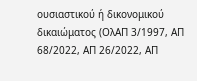ουσιαστικού ή δικονομικού δικαιώματος (ΟλΑΠ 3/1997, ΑΠ 68/2022, ΑΠ 26/2022, ΑΠ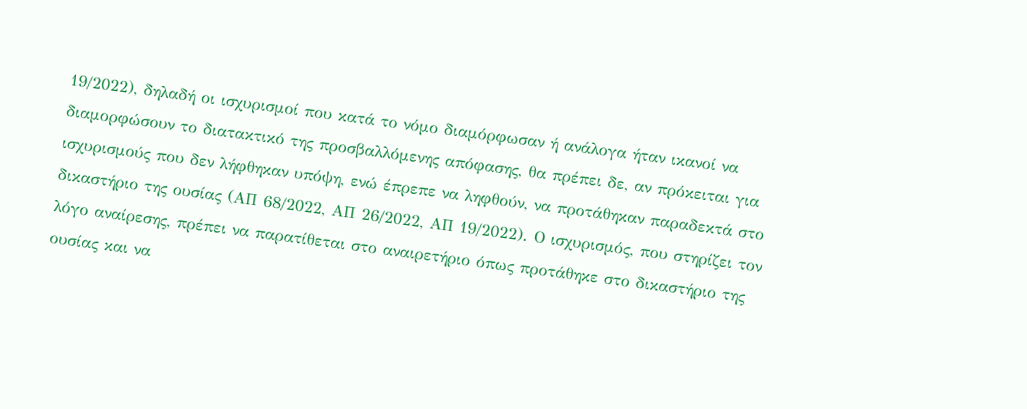19/2022), δηλαδή οι ισχυρισμοί που κατά το νόμο διαμόρφωσαν ή ανάλογα ήταν ικανοί να διαμορφώσουν το διατακτικό της προσβαλλόμενης απόφασης, θα πρέπει δε, αν πρόκειται για ισχυρισμούς που δεν λήφθηκαν υπόψη, ενώ έπρεπε να ληφθούν, να προτάθηκαν παραδεκτά στο δικαστήριο της ουσίας (ΑΠ 68/2022, ΑΠ 26/2022, ΑΠ 19/2022). Ο ισχυρισμός, που στηρίζει τον λόγο αναίρεσης, πρέπει να παρατίθεται στο αναιρετήριο όπως προτάθηκε στο δικαστήριο της ουσίας και να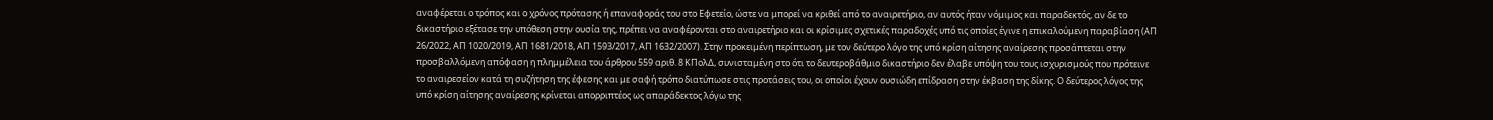αναφέρεται ο τρόπος και ο χρόνος πρότασης ή επαναφοράς του στο Εφετείο, ώστε να μπορεί να κριθεί από το αναιρετήριο, αν αυτός ήταν νόμιμος και παραδεκτός, αν δε το δικαστήριο εξέτασε την υπόθεση στην ουσία της, πρέπει να αναφέρονται στο αναιρετήριο και οι κρίσιμες σχετικές παραδοχές υπό τις οποίες έγινε η επικαλούμενη παραβίαση (ΑΠ 26/2022, ΑΠ 1020/2019, ΑΠ 1681/2018, ΑΠ 1593/2017, ΑΠ 1632/2007). Στην προκειμένη περίπτωση, με τον δεύτερο λόγο της υπό κρίση αίτησης αναίρεσης προσάπτεται στην προσβαλλόμενη απόφαση η πλημμέλεια του άρθρου 559 αριθ. 8 ΚΠολΔ, συνισταμένη στο ότι το δευτεροβάθμιο δικαστήριο δεν έλαβε υπόψη του τους ισχυρισμούς που πρότεινε το αναιρεσείον κατά τη συζήτηση της έφεσης και με σαφή τρόπο διατύπωσε στις προτάσεις του, οι οποίοι έχουν ουσιώδη επίδραση στην έκβαση της δίκης. Ο δεύτερος λόγος της υπό κρίση αίτησης αναίρεσης κρίνεται απορριπτέος ως απαράδεκτος λόγω της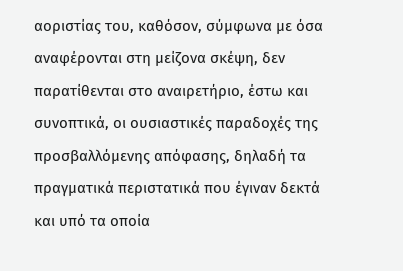αοριστίας του, καθόσον, σύμφωνα με όσα αναφέρονται στη μείζονα σκέψη, δεν παρατίθενται στο αναιρετήριο, έστω και συνοπτικά, οι ουσιαστικές παραδοχές της προσβαλλόμενης απόφασης, δηλαδή τα πραγματικά περιστατικά που έγιναν δεκτά και υπό τα οποία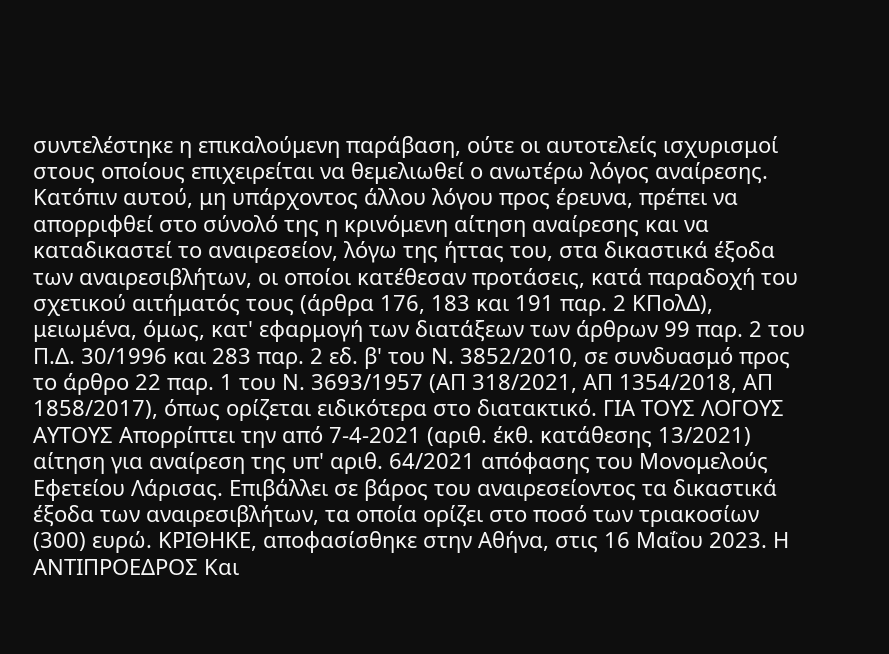συντελέστηκε η επικαλούμενη παράβαση, ούτε οι αυτοτελείς ισχυρισμοί στους οποίους επιχειρείται να θεμελιωθεί ο ανωτέρω λόγος αναίρεσης. Κατόπιν αυτού, μη υπάρχοντος άλλου λόγου προς έρευνα, πρέπει να απορριφθεί στο σύνολό της η κρινόμενη αίτηση αναίρεσης και να καταδικαστεί το αναιρεσείον, λόγω της ήττας του, στα δικαστικά έξοδα των αναιρεσιβλήτων, οι οποίοι κατέθεσαν προτάσεις, κατά παραδοχή του σχετικού αιτήματός τους (άρθρα 176, 183 και 191 παρ. 2 ΚΠολΔ), μειωμένα, όμως, κατ' εφαρμογή των διατάξεων των άρθρων 99 παρ. 2 του Π.Δ. 30/1996 και 283 παρ. 2 εδ. β' του Ν. 3852/2010, σε συνδυασμό προς το άρθρο 22 παρ. 1 του Ν. 3693/1957 (ΑΠ 318/2021, ΑΠ 1354/2018, ΑΠ 1858/2017), όπως ορίζεται ειδικότερα στο διατακτικό. ΓΙΑ ΤΟΥΣ ΛΟΓΟΥΣ ΑΥΤΟΥΣ Απορρίπτει την από 7-4-2021 (αριθ. έκθ. κατάθεσης 13/2021) αίτηση για αναίρεση της υπ' αριθ. 64/2021 απόφασης του Μονομελούς Εφετείου Λάρισας. Επιβάλλει σε βάρος του αναιρεσείοντος τα δικαστικά έξοδα των αναιρεσιβλήτων, τα οποία ορίζει στο ποσό των τριακοσίων (300) ευρώ. ΚΡΙΘΗΚΕ, αποφασίσθηκε στην Αθήνα, στις 16 Μαΐου 2023. Η ΑΝΤΙΠΡΟΕΔΡΟΣ Και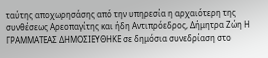ταύτης αποχωρησάσης από την υπηρεσία η αρχαιότερη της συνθέσεως Αρεοπαγίτης και ήδη Αντιπρόεδρος, Δήμητρα Ζώη Η ΓΡΑΜΜΑΤΕΑΣ ΔΗΜΟΣΙΕΥΘΗΚΕ σε δημόσια συνεδρίαση στο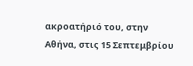ακροατήριό του, στην Αθήνα, στις 15 Σεπτεμβρίου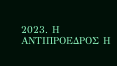2023. Η ΑΝΤΙΠΡΟΕΔΡΟΣ Η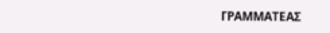ΓΡΑΜΜΑΤΕΑΣ